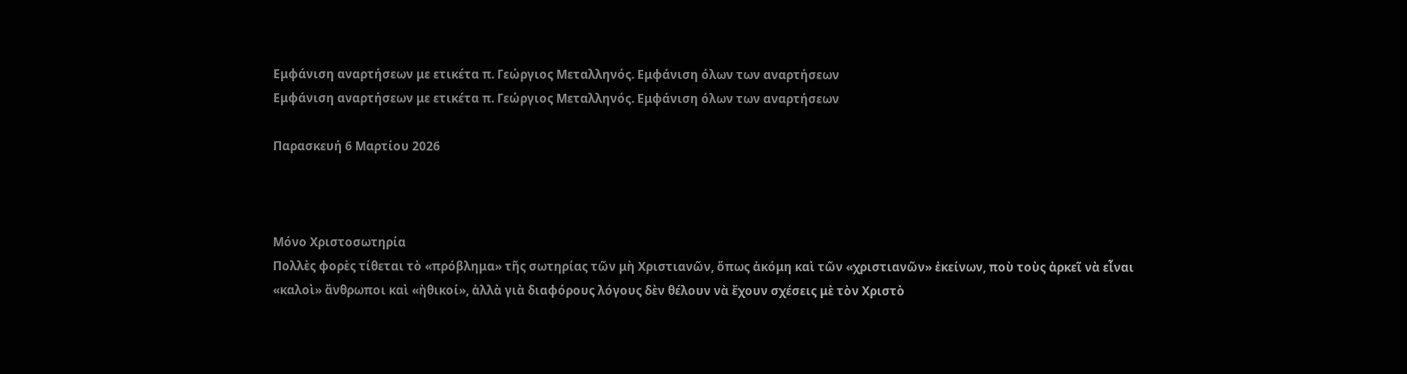Εμφάνιση αναρτήσεων με ετικέτα π. Γεώργιος Μεταλληνός. Εμφάνιση όλων των αναρτήσεων
Εμφάνιση αναρτήσεων με ετικέτα π. Γεώργιος Μεταλληνός. Εμφάνιση όλων των αναρτήσεων

Παρασκευή 6 Μαρτίου 2026



Μόνο Χριστοσωτηρία
Πολλὲς φορὲς τίθεται τὸ «πρόβλημα» τῆς σωτηρίας τῶν μὴ Χριστιανῶν, ὅπως ἀκόμη καὶ τῶν «χριστιανῶν» ἐκείνων, ποὺ τοὺς ἀρκεῖ νὰ εἶναι «καλοὶ» ἄνθρωποι καὶ «ἠθικοί», ἀλλὰ γιὰ διαφόρους λόγους δὲν θέλουν νὰ ἔχουν σχέσεις μὲ τὸν Χριστὸ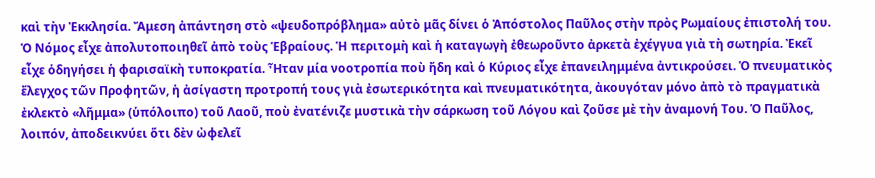καὶ τὴν Ἐκκλησία. Ἄμεση ἀπάντηση στὸ «ψευδοπρόβλημα» αὐτὸ μᾶς δίνει ὁ Ἀπόστολος Παῦλος στὴν πρὸς Ρωμαίους ἐπιστολή του.
Ὁ Νόμος εἶχε ἀπολυτοποιηθεῖ ἀπὸ τοὺς Ἑβραίους. Ἡ περιτομὴ καὶ ἡ καταγωγὴ ἐθεωροῦντο ἀρκετὰ ἐχέγγυα γιὰ τὴ σωτηρία. Ἐκεῖ εἶχε ὁδηγήσει ἡ φαρισαϊκὴ τυποκρατία. Ἦταν μία νοοτροπία ποὺ ἤδη καὶ ὁ Κύριος εἶχε ἐπανειλημμένα ἀντικρούσει. Ὁ πνευματικὸς ἔλεγχος τῶν Προφητῶν, ἡ ἀσίγαστη προτροπή τους γιὰ ἐσωτερικότητα καὶ πνευματικότητα, ἀκουγόταν μόνο ἀπὸ τὸ πραγματικὰ ἐκλεκτὸ «λῆμμα» (ὑπόλοιπο) τοῦ Λαοῦ, ποὺ ἐνατένιζε μυστικὰ τὴν σάρκωση τοῦ Λόγου καὶ ζοῦσε μὲ τὴν ἀναμονή Του. Ὁ Παῦλος, λοιπόν, ἀποδεικνύει ὅτι δὲν ὠφελεῖ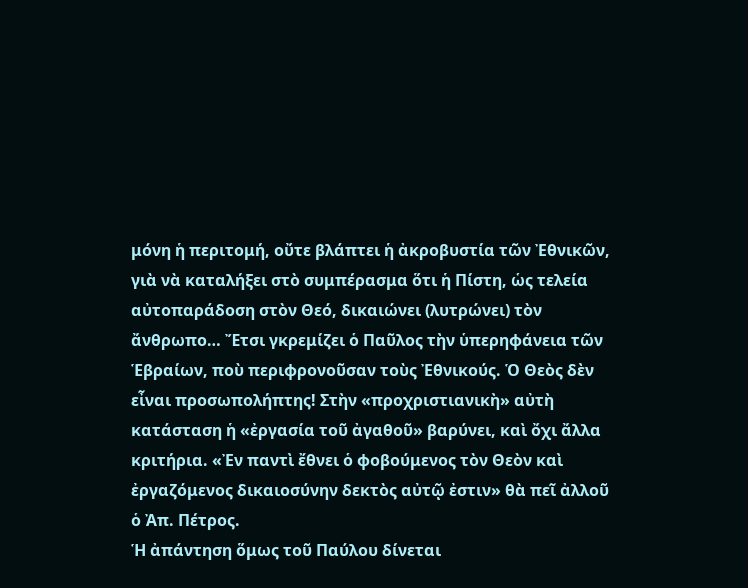μόνη ἡ περιτομή, οὔτε βλάπτει ἡ ἀκροβυστία τῶν Ἐθνικῶν, γιὰ νὰ καταλήξει στὸ συμπέρασμα ὅτι ἡ Πίστη, ὡς τελεία αὐτοπαράδοση στὸν Θεό, δικαιώνει (λυτρώνει) τὸν ἄνθρωπο… Ἔτσι γκρεμίζει ὁ Παῦλος τὴν ὑπερηφάνεια τῶν Ἑβραίων, ποὺ περιφρονοῦσαν τοὺς Ἐθνικούς. Ὁ Θεὸς δὲν εἶναι προσωπολήπτης! Στὴν «προχριστιανικὴ» αὐτὴ κατάσταση ἡ «ἐργασία τοῦ ἀγαθοῦ» βαρύνει, καὶ ὄχι ἄλλα κριτήρια. «Ἐν παντὶ ἔθνει ὁ φοβούμενος τὸν Θεὸν καὶ ἐργαζόμενος δικαιοσύνην δεκτὸς αὐτῷ ἐστιν» θὰ πεῖ ἀλλοῦ ὁ Ἀπ. Πέτρος.
Ἡ ἀπάντηση ὅμως τοῦ Παύλου δίνεται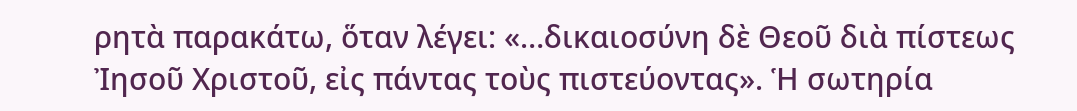ρητὰ παρακάτω, ὅταν λέγει: «…δικαιοσύνη δὲ Θεοῦ διὰ πίστεως Ἰησοῦ Χριστοῦ, εἰς πάντας τοὺς πιστεύοντας». Ἡ σωτηρία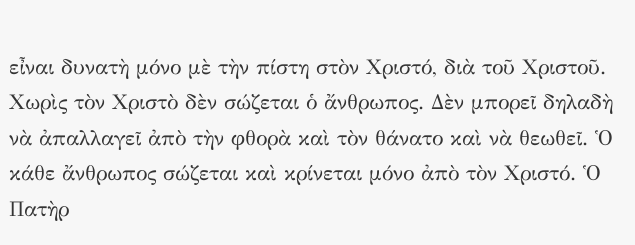εἶναι δυνατὴ μόνο μὲ τὴν πίστη στὸν Χριστό, διὰ τοῦ Χριστοῦ. Χωρὶς τὸν Χριστὸ δὲν σώζεται ὁ ἄνθρωπος. Δὲν μπορεῖ δηλαδὴ νὰ ἀπαλλαγεῖ ἀπὸ τὴν φθορὰ καὶ τὸν θάνατο καὶ νὰ θεωθεῖ. Ὁ κάθε ἄνθρωπος σώζεται καὶ κρίνεται μόνο ἀπὸ τὸν Χριστό. Ὁ Πατὴρ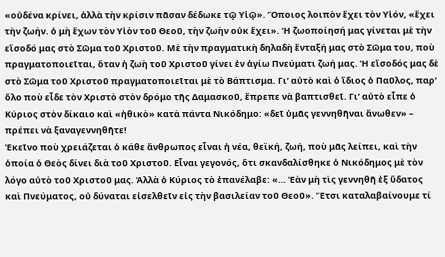«οὐδένα κρίνει, ἀλλὰ τὴν κρίσιν πᾶσαν δέδωκε τῷ Υἱῷ». Ὅποιος λοιπὸν ἔχει τὸν Υἱόν, «ἔχει τὴν ζωήν. ὁ μὴ ἔχων τὸν Υἱὸν τοῦ Θεοῦ, τὴν ζωὴν οὐκ ἔχει». Ἡ ζωοποίησή μας γίνεται μὲ τὴν εἴσοδό μας στὸ Σῶμα τοῦ Χριστοῦ. Μὲ τὴν πραγματικὴ δηλαδὴ ἔνταξή μας στὸ Σῶμα του, ποὺ πραγματοποιεῖται, ὅταν ἡ ζωὴ τοῦ Χριστοῦ γίνει ἐν ἁγίω Πνεύματι ζωή μας. Ἡ εἴσοδός μας δὲ στὸ Σῶμα τοῦ Χριστοῦ πραγματοποιεῖται μὲ τὸ Βάπτισμα. Γι’ αὐτὸ καὶ ὁ ἴδιος ὁ Παῦλος, παρ’ ὅλο ποὺ εἶδε τὸν Χριστὸ στὸν δρόμο τῆς Δαμασκοῦ, ἔπρεπε νὰ βαπτισθεῖ. Γι’ αὐτὸ εἶπε ὁ Κύριος στὸν δίκαιο καὶ «ἠθικὸ» κατὰ πάντα Νικόδημο: «δεῖ ὑμᾶς γεννηθῆναι ἄνωθεν» – πρέπει νὰ ξαναγεννηθῆτε!
Ἐκεῖνο ποὺ χρειάζεται ὁ κάθε ἄνθρωπος εἶναι ἡ νέα, θεϊκή, ζωή, ποὺ μᾶς λείπει, καὶ τὴν ὁποία ὁ Θεὸς δίνει διὰ τοῦ Χριστοῦ. Εἶναι γεγονός, ὅτι σκανδαλίσθηκε ὁ Νικόδημος μὲ τὸν λόγο αὐτὸ τοῦ Χριστοῦ μας. Ἀλλὰ ὁ Κύριος τὸ ἐπανέλαβε: «… Ἐὰν μὴ τὶς γεννηθῆ ἐξ ὕδατος καὶ Πνεύματος, οὐ δύναται εἰσελθεῖν εἰς τὴν βασιλείαν τοῦ Θεοῦ». Ἔτσι καταλαβαίνουμε τί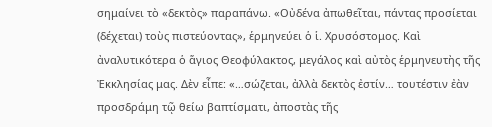σημαίνει τὸ «δεκτὸς» παραπάνω. «Οὐδένα ἀπωθεῖται, πάντας προσίεται (δέχεται) τοὺς πιστεύοντας», ἑρμηνεύει ὁ ἱ. Χρυσόστομος. Καὶ ἀναλυτικότερα ὁ ἅγιος Θεοφύλακτος, μεγάλος καὶ αὐτὸς ἑρμηνευτὴς τῆς Ἐκκλησίας μας. Δὲν εἶπε: «…σώζεται, ἀλλὰ δεκτὸς ἐστίν… τουτέστιν ἐὰν προσδράμη τῷ θείω βαπτίσματι, ἀποστὰς τῆς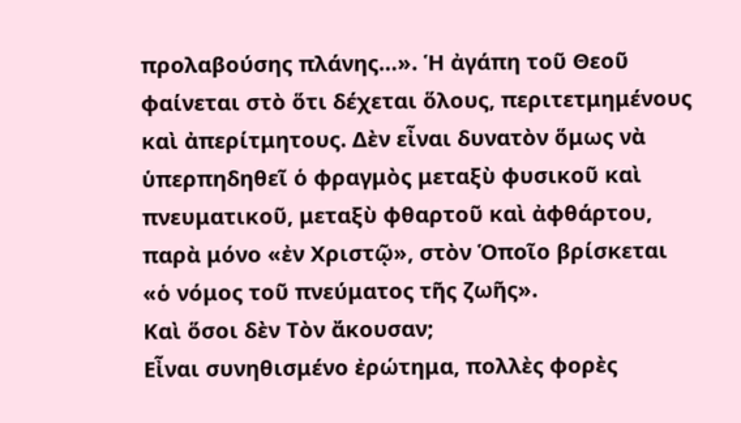προλαβούσης πλάνης…». Ἡ ἀγάπη τοῦ Θεοῦ φαίνεται στὸ ὅτι δέχεται ὅλους, περιτετμημένους καὶ ἀπερίτμητους. Δὲν εἶναι δυνατὸν ὅμως νὰ ὑπερπηδηθεῖ ὁ φραγμὸς μεταξὺ φυσικοῦ καὶ πνευματικοῦ, μεταξὺ φθαρτοῦ καὶ ἀφθάρτου, παρὰ μόνο «ἐν Χριστῷ», στὸν Ὁποῖο βρίσκεται «ὁ νόμος τοῦ πνεύματος τῆς ζωῆς».
Καὶ ὅσοι δὲν Τὸν ἄκουσαν;
Εἶναι συνηθισμένο ἐρώτημα, πολλὲς φορὲς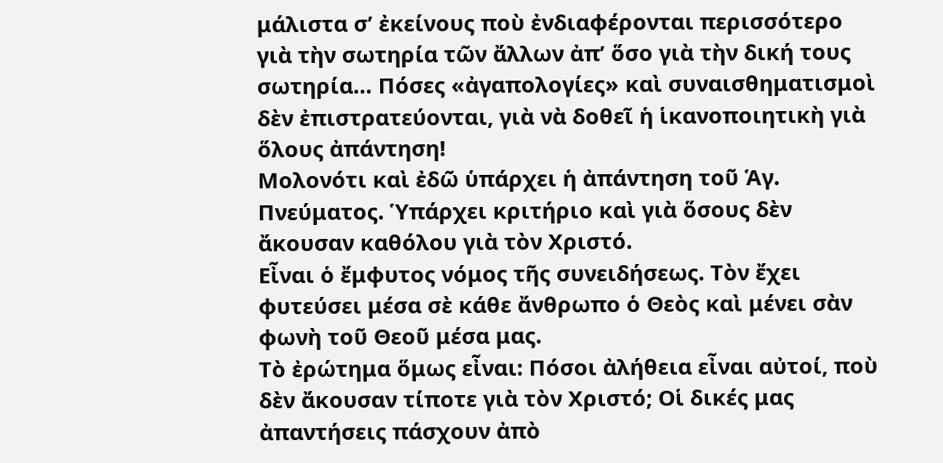μάλιστα σ’ ἐκείνους ποὺ ἐνδιαφέρονται περισσότερο γιὰ τὴν σωτηρία τῶν ἄλλων ἀπ’ ὅσο γιὰ τὴν δική τους σωτηρία… Πόσες «ἀγαπολογίες» καὶ συναισθηματισμοὶ δὲν ἐπιστρατεύονται, γιὰ νὰ δοθεῖ ἡ ἱκανοποιητικὴ γιὰ ὅλους ἀπάντηση!
Μολονότι καὶ ἐδῶ ὑπάρχει ἡ ἀπάντηση τοῦ Ἁγ. Πνεύματος. Ὑπάρχει κριτήριο καὶ γιὰ ὅσους δὲν ἄκουσαν καθόλου γιὰ τὸν Χριστό.
Εἶναι ὁ ἔμφυτος νόμος τῆς συνειδήσεως. Τὸν ἔχει φυτεύσει μέσα σὲ κάθε ἄνθρωπο ὁ Θεὸς καὶ μένει σὰν φωνὴ τοῦ Θεοῦ μέσα μας.
Τὸ ἐρώτημα ὅμως εἶναι: Πόσοι ἀλήθεια εἶναι αὐτοί, ποὺ δὲν ἄκουσαν τίποτε γιὰ τὸν Χριστό; Οἱ δικές μας ἀπαντήσεις πάσχουν ἀπὸ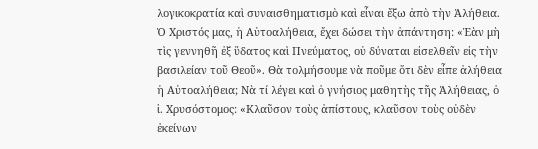λογικοκρατία καὶ συναισθηματισμὸ καὶ εἶναι ἔξω ἀπὸ τὴν Ἀλήθεια. Ὁ Χριστός μας, ἡ Αὐτοαλήθεια, ἔχει δώσει τὴν ἀπάντηση: «Ἐὰν μὴ τὶς γεννηθῆ ἐξ ὕδατος καὶ Πνεύματος, οὐ δύναται εἰσελθεῖν εἰς τὴν βασιλείαν τοῦ Θεοῦ». Θὰ τολμήσουμε νὰ ποῦμε ὅτι δὲν εἶπε ἀλήθεια ἡ Αὐτοαλήθεια; Νὰ τί λέγει καὶ ὁ γνήσιος μαθητὴς τῆς Ἀλήθειας, ὁ ἱ. Χρυσόστομος: «Κλαῦσον τοὺς ἀπίστους, κλαῦσον τοὺς οὐδὲν ἐκείνων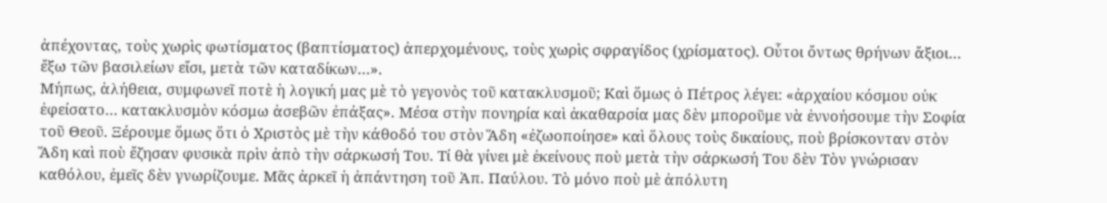ἀπέχοντας, τοὺς χωρὶς φωτίσματος (βαπτίσματος) ἀπερχομένους, τοὺς χωρὶς σφραγίδος (χρίσματος). Οὗτοι ὄντως θρήνων ἄξιοι… ἔξω τῶν βασιλείων εἴσι, μετὰ τῶν καταδίκων…».
Μήπως, ἀλήθεια, συμφωνεῖ ποτὲ ἡ λογική μας μὲ τὸ γεγονὸς τοῦ κατακλυσμοῦ; Καὶ ὅμως ὁ Πέτρος λέγει: «ἀρχαίου κόσμου οὐκ ἐφείσατο… κατακλυσμὸν κόσμω ἀσεβῶν ἐπάξας». Μέσα στὴν πονηρία καὶ ἀκαθαρσία μας δὲν μποροῦμε νὰ ἐννοήσουμε τὴν Σοφία τοῦ Θεοῦ. Ξέρουμε ὅμως ὅτι ὁ Χριστὸς μὲ τὴν κάθοδό του στὸν Ἅδη «ἐζωοποίησε» καὶ ὅλους τοὺς δικαίους, ποὺ βρίσκονταν στὸν Ἅδη καὶ ποὺ ἔζησαν φυσικὰ πρὶν ἀπὸ τὴν σάρκωσή Του. Τί θὰ γίνει μὲ ἐκείνους ποὺ μετὰ τὴν σάρκωσή Του δὲν Τὸν γνώρισαν καθόλου, ἐμεῖς δὲν γνωρίζουμε. Μᾶς ἀρκεῖ ἡ ἀπάντηση τοῦ Ἀπ. Παύλου. Τὸ μόνο ποὺ μὲ ἀπόλυτη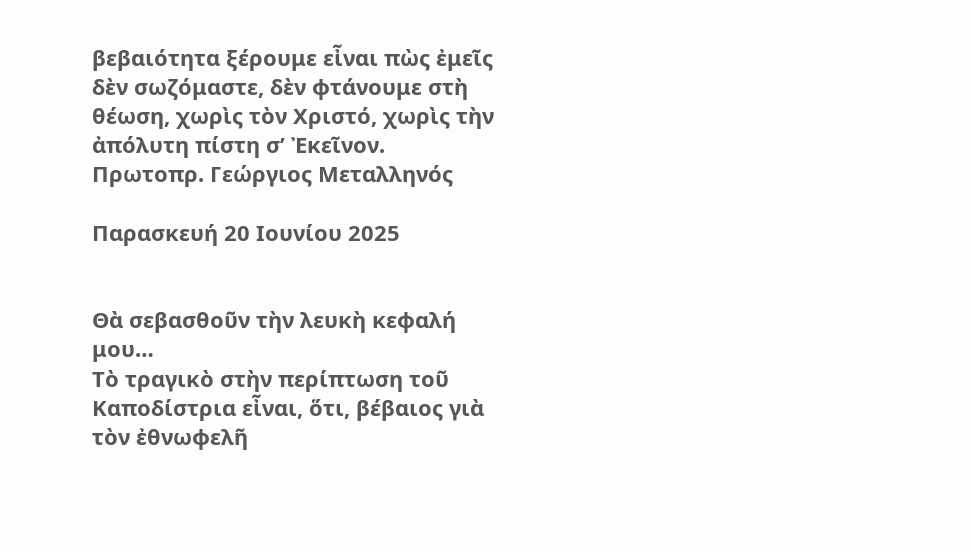βεβαιότητα ξέρουμε εἶναι πὼς ἐμεῖς δὲν σωζόμαστε, δὲν φτάνουμε στὴ θέωση, χωρὶς τὸν Χριστό, χωρὶς τὴν ἀπόλυτη πίστη σ’ Ἐκεῖνον.
Πρωτοπρ. Γεώργιος Μεταλληνός

Παρασκευή 20 Ιουνίου 2025


Θὰ σεβασθοῦν τὴν λευκὴ κεφαλή μου…
Τὸ τραγικὸ στὴν περίπτωση τοῦ Καποδίστρια εἶναι, ὅτι, βέβαιος γιὰ τὸν ἐθνωφελῆ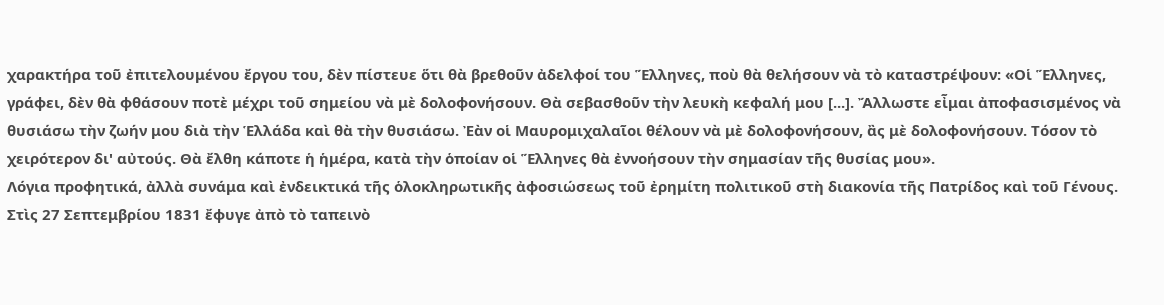χαρακτήρα τοῦ ἐπιτελουμένου ἔργου του, δὲν πίστευε ὅτι θὰ βρεθοῦν ἀδελφοί του Ἕλληνες, ποὺ θὰ θελήσουν νὰ τὸ καταστρέψουν: «Οἱ Ἕλληνες, γράφει, δὲν θὰ φθάσουν ποτὲ μέχρι τοῦ σημείου νὰ μὲ δολοφονήσουν. Θὰ σεβασθοῦν τὴν λευκὴ κεφαλή μου [...]. Ἄλλωστε εἶμαι ἀποφασισμένος νὰ θυσιάσω τὴν ζωήν μου διὰ τὴν Ἑλλάδα καὶ θὰ τὴν θυσιάσω. Ἐὰν οἱ Μαυρομιχαλαῖοι θέλουν νὰ μὲ δολοφονήσουν, ἂς μὲ δολοφονήσουν. Τόσον τὸ χειρότερον δι' αὐτούς. Θὰ ἔλθη κάποτε ἡ ἡμέρα, κατὰ τὴν ὁποίαν οἱ Ἕλληνες θὰ ἐννοήσουν τὴν σημασίαν τῆς θυσίας μου».
Λόγια προφητικά, ἀλλὰ συνάμα καὶ ἐνδεικτικά τῆς ὁλοκληρωτικῆς ἀφοσιώσεως τοῦ ἐρημίτη πολιτικοῦ στὴ διακονία τῆς Πατρίδος καὶ τοῦ Γένους. Στὶς 27 Σεπτεμβρίου 1831 ἔφυγε ἀπὸ τὸ ταπεινὸ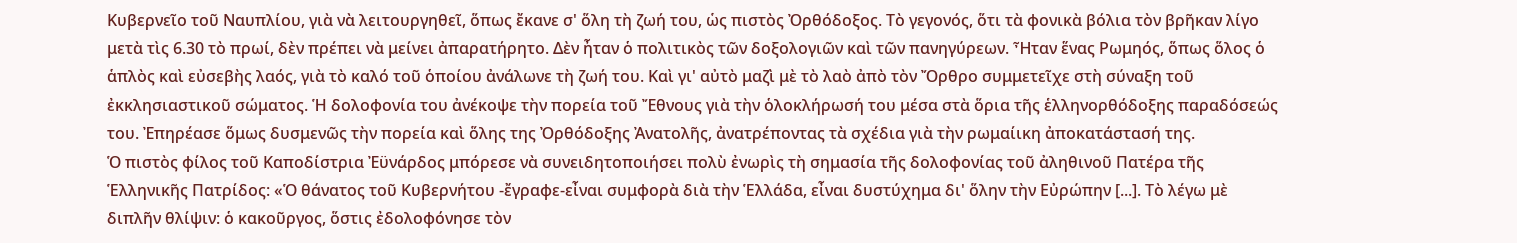Κυβερνεῖο τοῦ Ναυπλίου, γιὰ νὰ λειτουργηθεῖ, ὅπως ἔκανε σ' ὅλη τὴ ζωή του, ὡς πιστὸς Ὀρθόδοξος. Τὸ γεγονός, ὅτι τὰ φονικὰ βόλια τὸν βρῆκαν λίγο μετὰ τὶς 6.30 τὸ πρωί, δὲν πρέπει νὰ μείνει ἀπαρατήρητο. Δὲν ἦταν ὁ πολιτικὸς τῶν δοξολογιῶν καὶ τῶν πανηγύρεων. Ἦταν ἕνας Ρωμηός, ὅπως ὅλος ὁ ἁπλὸς καὶ εὐσεβὴς λαός, γιὰ τὸ καλό τοῦ ὁποίου ἀνάλωνε τὴ ζωή του. Καὶ γι' αὐτὸ μαζὶ μὲ τὸ λαὸ ἀπὸ τὸν Ὄρθρο συμμετεῖχε στὴ σύναξη τοῦ ἐκκλησιαστικοῦ σώματος. Ἡ δολοφονία του ἀνέκοψε τὴν πορεία τοῦ Ἔθνους γιὰ τὴν ὁλοκλήρωσή του μέσα στὰ ὅρια τῆς ἑλληνορθόδοξης παραδόσεώς του. Ἐπηρέασε ὅμως δυσμενῶς τὴν πορεία καὶ ὅλης της Ὀρθόδοξης Ἀνατολῆς, ἀνατρέποντας τὰ σχέδια γιὰ τὴν ρωμαίικη ἀποκατάστασή της.
Ὁ πιστὸς φίλος τοῦ Καποδίστρια Ἐϋνάρδος μπόρεσε νὰ συνειδητοποιήσει πολὺ ἐνωρὶς τὴ σημασία τῆς δολοφονίας τοῦ ἀληθινοῦ Πατέρα τῆς Ἑλληνικῆς Πατρίδος: «Ὁ θάνατος τοῦ Κυβερνήτου -ἔγραφε-εἶναι συμφορὰ διὰ τὴν Ἑλλάδα, εἶναι δυστύχημα δι' ὅλην τὴν Εὐρώπην [...]. Τὸ λέγω μὲ διπλῆν θλίψιν: ὁ κακοῦργος, ὅστις ἐδολοφόνησε τὸν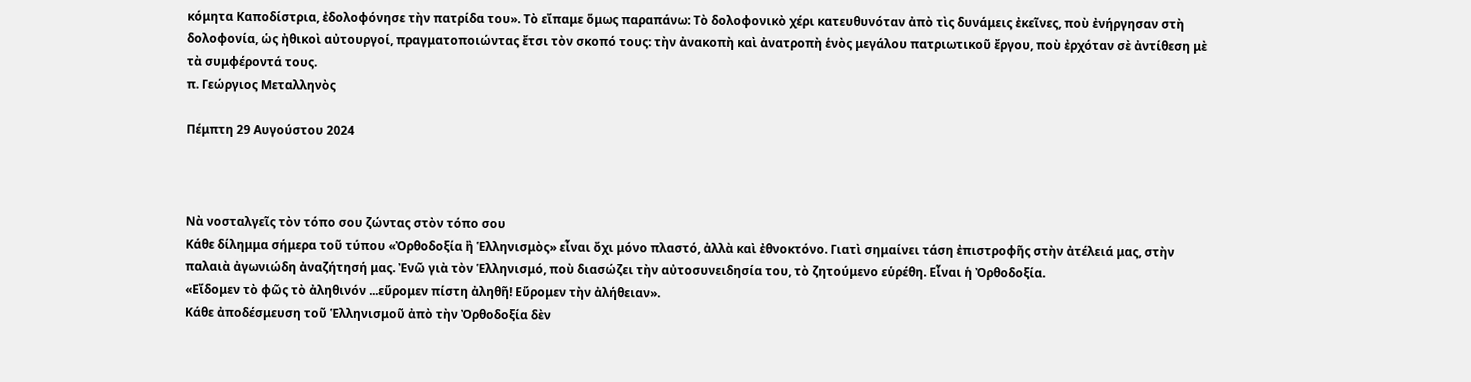κόμητα Καποδίστρια, ἐδολοφόνησε τὴν πατρίδα του». Τὸ εἴπαμε ὅμως παραπάνω: Τὸ δολοφονικὸ χέρι κατευθυνόταν ἀπὸ τὶς δυνάμεις ἐκεῖνες, ποὺ ἐνήργησαν στὴ δολοφονία, ὡς ἠθικοὶ αὐτουργοί, πραγματοποιώντας ἔτσι τὸν σκοπό τους: τὴν ἀνακοπὴ καὶ ἀνατροπὴ ἑνὸς μεγάλου πατριωτικοῦ ἔργου, ποὺ ἐρχόταν σὲ ἀντίθεση μὲ τὰ συμφέροντά τους.
π. Γεώργιος Μεταλληνὸς

Πέμπτη 29 Αυγούστου 2024



Νὰ νοσταλγεῖς τὸν τόπο σου ζώντας στὸν τόπο σου
Κάθε δίλημμα σήμερα τοῦ τύπου «Ὀρθοδοξία ἢ Ἑλληνισμὸς» εἶναι ὄχι μόνο πλαστό, ἀλλὰ καὶ ἐθνοκτόνο. Γιατὶ σημαίνει τάση ἐπιστροφῆς στὴν ἀτέλειά μας, στὴν παλαιὰ ἀγωνιώδη ἀναζήτησή μας. Ἐνῶ γιὰ τὸν Ἑλληνισμό, ποὺ διασώζει τὴν αὐτοσυνειδησία του, τὸ ζητούμενο εὑρέθη. Εἶναι ἡ Ὀρθοδοξία.
«Εἴδομεν τὸ φῶς τὸ ἀληθινόν ...εὕρομεν πίστη ἀληθῆ! Εὕρομεν τὴν ἀλήθειαν».
Κάθε ἀποδέσμευση τοῦ Ἑλληνισμοῦ ἀπὸ τὴν Ὀρθοδοξία δὲν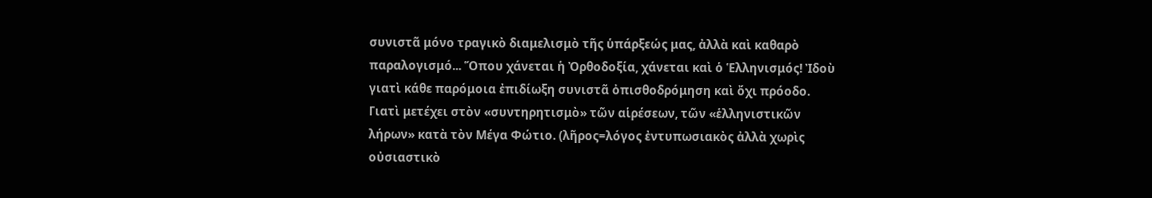συνιστᾶ μόνο τραγικὸ διαμελισμὸ τῆς ὑπάρξεώς μας, ἀλλὰ καὶ καθαρὸ παραλογισμό... Ὅπου χάνεται ἡ Ὀρθοδοξία, χάνεται καὶ ὁ Ἑλληνισμός! Ἰδοὺ γιατὶ κάθε παρόμοια ἐπιδίωξη συνιστᾶ ὀπισθοδρόμηση καὶ ὄχι πρόοδο. Γιατὶ μετέχει στὸν «συντηρητισμὸ» τῶν αἱρέσεων, τῶν «ἑλληνιστικῶν λήρων» κατὰ τὸν Μέγα Φώτιο. (λῆρος=λόγος ἐντυπωσιακὸς ἀλλὰ χωρὶς οὐσιαστικὸ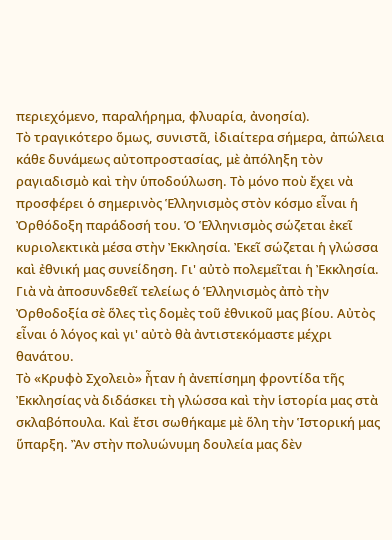περιεχόμενο, παραλήρημα, φλυαρία, ἀνοησία).
Τὸ τραγικότερο ὅμως, συνιστᾶ, ἰδιαίτερα σήμερα, ἀπώλεια κάθε δυνάμεως αὐτοπροστασίας, μὲ ἀπόληξη τὸν ραγιαδισμὸ καὶ τὴν ὑποδούλωση. Τὸ μόνο ποὺ ἔχει νὰ προσφέρει ὁ σημερινὸς Ἑλληνισμὸς στὸν κόσμο εἶναι ἡ Ὀρθόδοξη παράδοσή του. Ὁ Ἑλληνισμὸς σώζεται ἐκεῖ κυριολεκτικὰ μέσα στὴν Ἐκκλησία. Ἐκεῖ σώζεται ἡ γλώσσα καὶ ἐθνική μας συνείδηση. Γι' αὐτὸ πολεμεῖται ἡ Ἐκκλησία. Γιὰ νὰ ἀποσυνδεθεῖ τελείως ὁ Ἑλληνισμὸς ἀπὸ τὴν Ὀρθοδοξία σὲ ὅλες τὶς δομὲς τοῦ ἐθνικοῦ μας βίου. Αὐτὸς εἶναι ὁ λόγος καὶ γι' αὐτὸ θὰ ἀντιστεκόμαστε μέχρι θανάτου.
Τὸ «Κρυφὸ Σχολειὸ» ἦταν ἡ ἀνεπίσημη φροντίδα τῆς Ἐκκλησίας νὰ διδάσκει τὴ γλώσσα καὶ τὴν ἱστορία μας στὰ σκλαβόπουλα. Καὶ ἔτσι σωθήκαμε μὲ ὅλη τὴν Ἱστορική μας ὕπαρξη. Ἂν στὴν πολυώνυμη δουλεία μας δὲν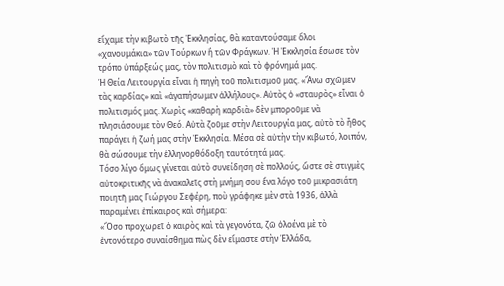εἴχαμε τὴν κιβωτὸ τῆς Ἐκκλησίας, θὰ καταντούσαμε ὅλοι «χανουμάκια» τῶν Τούρκων ἢ τῶν Φράγκων. Ἡ Ἐκκλησία ἔσωσε τὸν τρόπο ὑπάρξεώς μας, τὸν πολιτισμὸ καὶ τὸ φρόνημά μας.
Ἡ Θεία Λειτουργία εἶναι ἡ πηγὴ τοῦ πολιτισμοῦ μας. «Ἄνω σχῶμεν τὰς καρδίας» καὶ «ἀγαπήσωμεν ἀλλήλους». Αὐτὸς ὁ «σταυρὸς» εἶναι ὁ πολιτισμός μας. Χωρὶς «καθαρὴ καρδιὰ» δὲν μποροῦμε νὰ πλησιάσουμε τὸν Θεό. Αὐτὰ ζοῦμε στὴν Λειτουργία μας, αὐτὸ τὸ ἦθος παράγει ἡ ζωή μας στὴν Ἐκκλησία. Μέσα σὲ αὐτὴν τὴν κιβωτό, λοιπόν, θὰ σώσουμε τὴν ἑλληνορθόδοξη ταυτότητά μας.
Τόσο λίγο ὅμως γίνεται αὐτὸ συνείδηση σὲ πολλούς, ὥστε σὲ στιγμὲς αὐτοκριτικῆς νὰ ἀνακαλεῖς στὴ μνήμη σου ἕνα λόγο τοῦ μικρασιάτη ποιητῆ μας Γιώργου Σεφέρη, ποὺ γράφηκε μὲν στὰ 1936, ἀλλὰ παραμένει ἐπίκαιρος καὶ σήμερα:
«Ὅσο προχωρεῖ ὁ καιρὸς καὶ τὰ γεγονότα, ζῶ ὁλοένα μὲ τὸ ἐντονότερο συναίσθημα πὼς δὲν εἴμαστε στὴν Ἑλλάδα,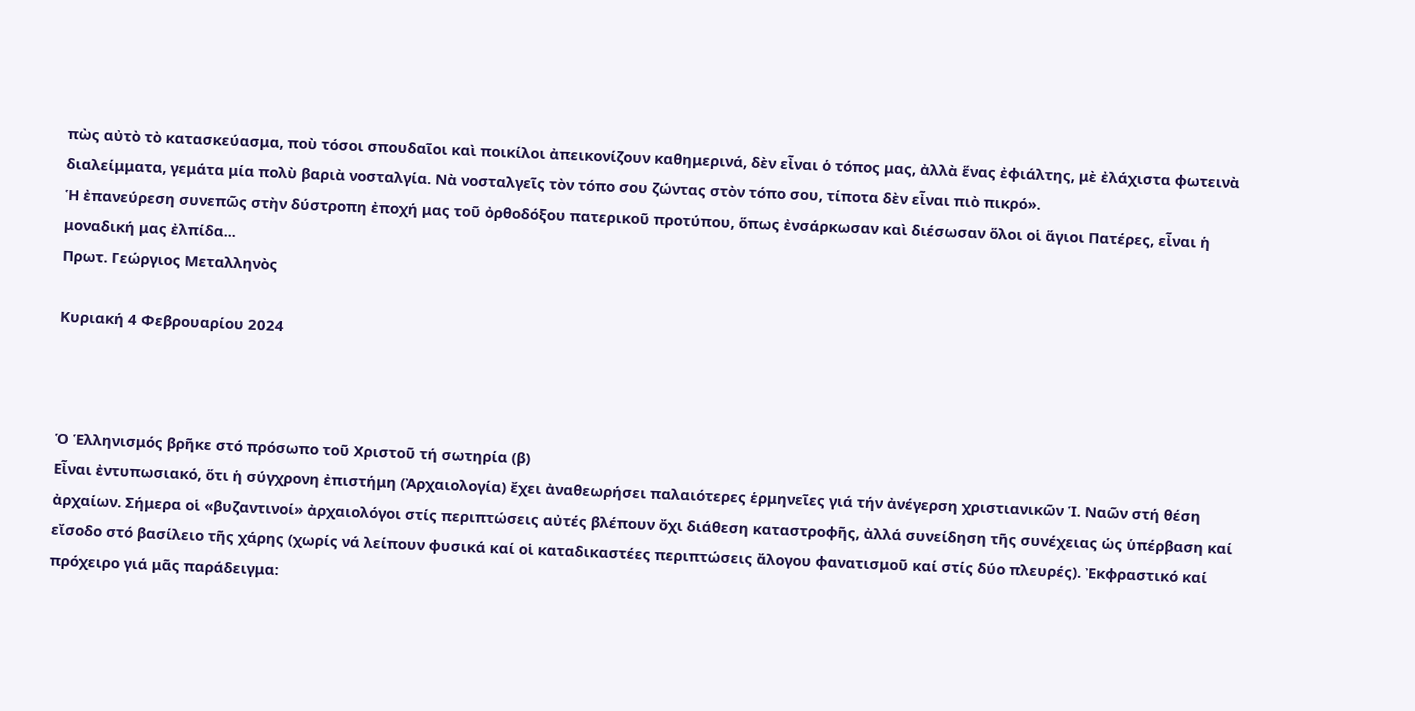πὼς αὐτὸ τὸ κατασκεύασμα, ποὺ τόσοι σπουδαῖοι καὶ ποικίλοι ἀπεικονίζουν καθημερινά, δὲν εἶναι ὁ τόπος μας, ἀλλὰ ἕνας ἐφιάλτης, μὲ ἐλάχιστα φωτεινὰ διαλείμματα, γεμάτα μία πολὺ βαριὰ νοσταλγία. Νὰ νοσταλγεῖς τὸν τόπο σου ζώντας στὸν τόπο σου, τίποτα δὲν εἶναι πιὸ πικρό».
Ἡ ἐπανεύρεση συνεπῶς στὴν δύστροπη ἐποχή μας τοῦ ὀρθοδόξου πατερικοῦ προτύπου, ὅπως ἐνσάρκωσαν καὶ διέσωσαν ὅλοι οἱ ἅγιοι Πατέρες, εἶναι ἡ μοναδική μας ἐλπίδα...
Πρωτ. Γεώργιος Μεταλληνὸς

Κυριακή 4 Φεβρουαρίου 2024



Ὁ Ἑλληνισμός βρῆκε στό πρόσωπο τοῦ Χριστοῦ τή σωτηρία (β)
Εἶναι ἐντυπωσιακό, ὅτι ἡ σύγχρονη ἐπιστήμη (Ἀρχαιολογία) ἔχει ἀναθεωρήσει παλαιότερες ἑρμηνεῖες γιά τήν ἀνέγερση χριστιανικῶν Ἱ. Ναῶν στή θέση ἀρχαίων. Σήμερα οἱ «βυζαντινοί» ἀρχαιολόγοι στίς περιπτώσεις αὐτές βλέπουν ὄχι διάθεση καταστροφῆς, ἀλλά συνείδηση τῆς συνέχειας ὡς ὑπέρβαση καί εἴσοδο στό βασίλειο τῆς χάρης (χωρίς νά λείπουν φυσικά καί οἱ καταδικαστέες περιπτώσεις ἄλογου φανατισμοῦ καί στίς δύο πλευρές). Ἐκφραστικό καί πρόχειρο γιά μᾶς παράδειγμα: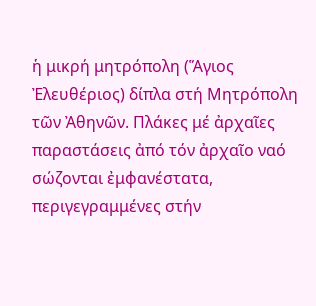ἡ μικρή μητρόπολη (Ἅγιος Ἐλευθέριος) δίπλα στή Μητρόπολη τῶν Ἀθηνῶν. Πλάκες μέ ἀρχαῖες παραστάσεις ἀπό τόν ἀρχαῖο ναό σώζονται ἐμφανέστατα, περιγεγραμμένες στήν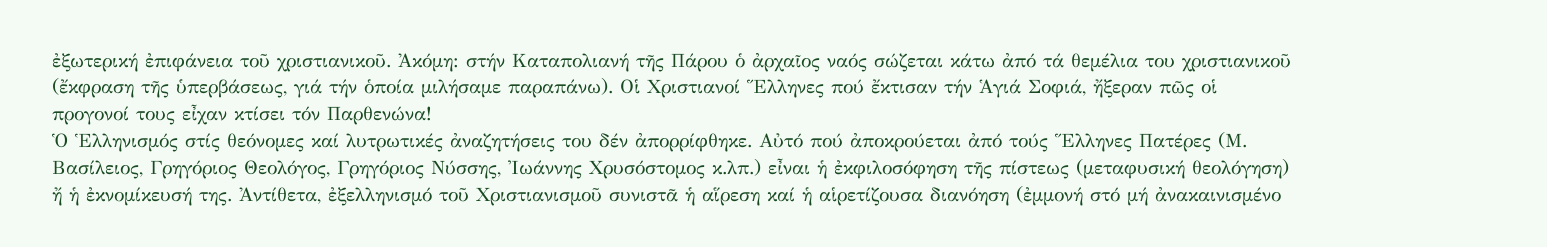ἐξωτερική ἐπιφάνεια τοῦ χριστιανικοῦ. Ἀκόμη: στήν Καταπολιανή τῆς Πάρου ὁ ἀρχαῖος ναός σώζεται κάτω ἀπό τά θεμέλια του χριστιανικοῦ (ἔκφραση τῆς ὑπερβάσεως, γιά τήν ὁποία μιλήσαμε παραπάνω). Οἱ Χριστιανοί Ἕλληνες πού ἔκτισαν τήν Ἁγιά Σοφιά, ἤξεραν πῶς οἱ προγονοί τους εἶχαν κτίσει τόν Παρθενώνα!
Ὁ Ἑλληνισμός στίς θεόνομες καί λυτρωτικές ἀναζητήσεις του δέν ἀπορρίφθηκε. Αὐτό πού ἀποκρούεται ἀπό τούς Ἕλληνες Πατέρες (Μ. Βασίλειος, Γρηγόριος Θεολόγος, Γρηγόριος Νύσσης, Ἰωάννης Χρυσόστομος κ.λπ.) εἶναι ἡ ἐκφιλοσόφηση τῆς πίστεως (μεταφυσική θεολόγηση) ἤ ἡ ἐκνομίκευσή της. Ἀντίθετα, ἐξελληνισμό τοῦ Χριστιανισμοῦ συνιστᾶ ἡ αἵρεση καί ἡ αἱρετίζουσα διανόηση (ἐμμονή στό μή ἀνακαινισμένο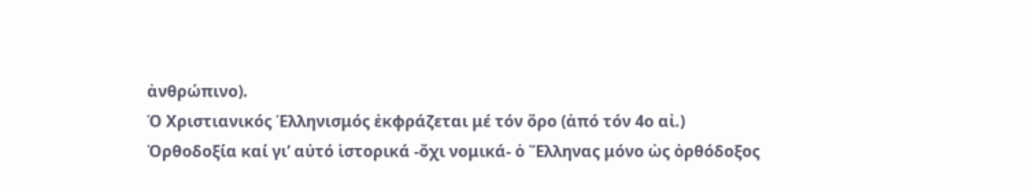ἀνθρώπινο).
Ὁ Χριστιανικός Ἑλληνισμός ἐκφράζεται μέ τόν ὅρο (ἀπό τόν 4ο αἰ.) Ὀρθοδοξία καί γι’ αὐτό ἱστορικά -ὄχι νομικά- ὁ Ἕλληνας μόνο ὡς ὀρθόδοξος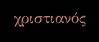χριστιανός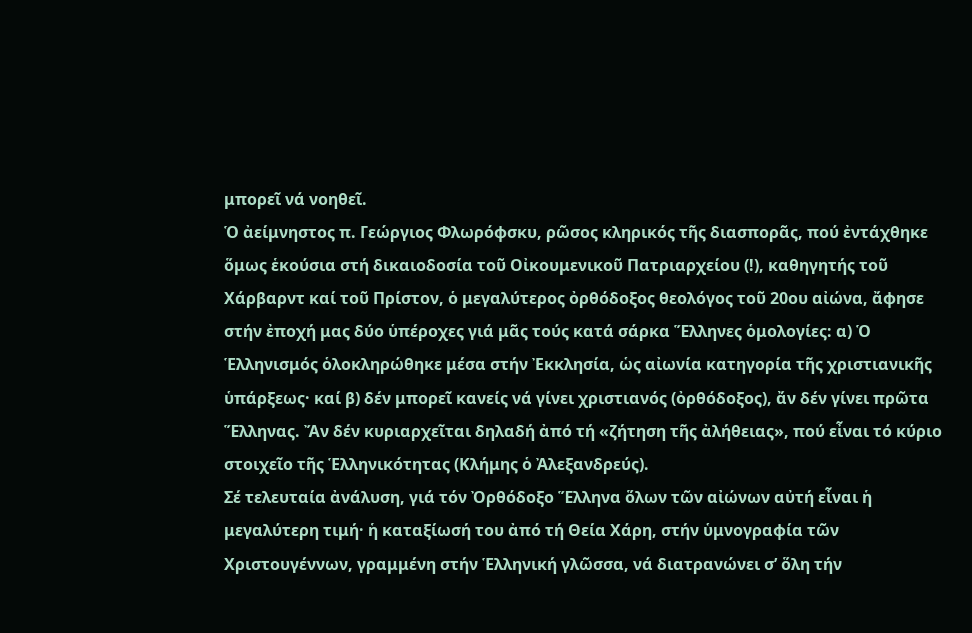μπορεῖ νά νοηθεῖ.
Ὁ ἀείμνηστος π. Γεώργιος Φλωρόφσκυ, ρῶσος κληρικός τῆς διασπορᾶς, πού ἐντάχθηκε ὅμως ἑκούσια στή δικαιοδοσία τοῦ Οἰκουμενικοῦ Πατριαρχείου (!), καθηγητής τοῦ Χάρβαρντ καί τοῦ Πρίστον, ὁ μεγαλύτερος ὀρθόδοξος θεολόγος τοῦ 20ου αἰώνα, ἄφησε στήν ἐποχή μας δύο ὑπέροχες γιά μᾶς τούς κατά σάρκα Ἕλληνες ὁμολογίες: α) Ὁ Ἑλληνισμός ὁλοκληρώθηκε μέσα στήν Ἐκκλησία, ὡς αἰωνία κατηγορία τῆς χριστιανικῆς ὑπάρξεως· καί β) δέν μπορεῖ κανείς νά γίνει χριστιανός (ὀρθόδοξος), ἄν δέν γίνει πρῶτα Ἕλληνας. Ἄν δέν κυριαρχεῖται δηλαδή ἀπό τή «ζήτηση τῆς ἀλήθειας», πού εἶναι τό κύριο στοιχεῖο τῆς Ἑλληνικότητας (Κλήμης ὁ Ἀλεξανδρεύς).
Σέ τελευταία ἀνάλυση, γιά τόν Ὀρθόδοξο Ἕλληνα ὅλων τῶν αἰώνων αὐτή εἶναι ἡ μεγαλύτερη τιμή· ἡ καταξίωσή του ἀπό τή Θεία Χάρη, στήν ὑμνογραφία τῶν Χριστουγέννων, γραμμένη στήν Ἑλληνική γλῶσσα, νά διατρανώνει σ’ ὅλη τήν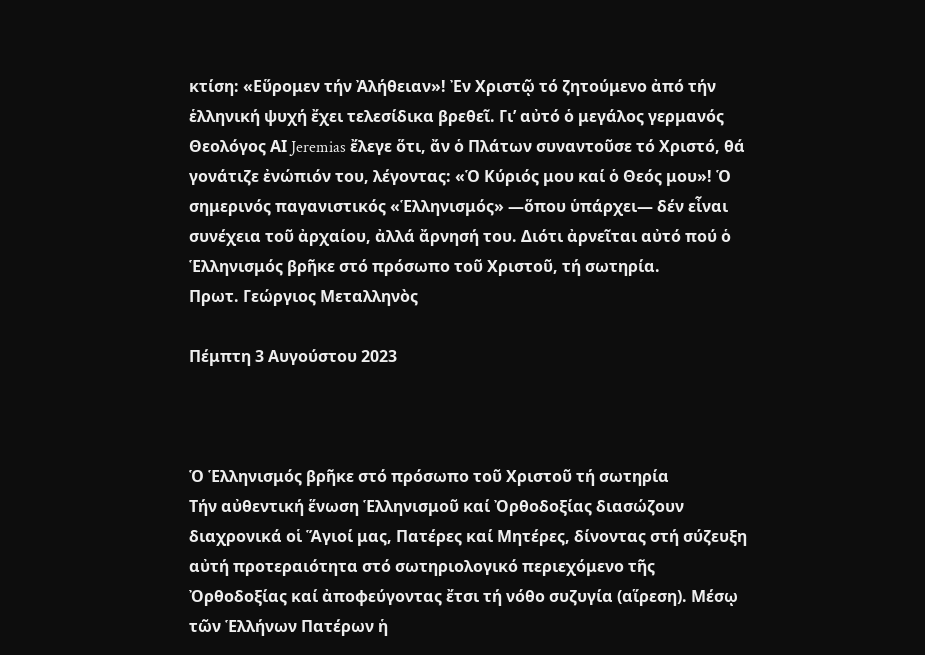κτίση: «Εὕρομεν τήν Ἀλήθειαν»! Ἐν Χριστῷ τό ζητούμενο ἀπό τήν ἑλληνική ψυχή ἔχει τελεσίδικα βρεθεῖ. Γι’ αὐτό ὁ μεγάλος γερμανός Θεολόγος ΑΙ Jeremias ἔλεγε ὅτι, ἄν ὁ Πλάτων συναντοῦσε τό Χριστό, θά γονάτιζε ἐνώπιόν του, λέγοντας: «Ὁ Κύριός μου καί ὁ Θεός μου»! Ὁ σημερινός παγανιστικός «Ἑλληνισμός» —ὅπου ὑπάρχει— δέν εἶναι συνέχεια τοῦ ἀρχαίου, ἀλλά ἄρνησή του. Διότι ἀρνεῖται αὐτό πού ὁ Ἑλληνισμός βρῆκε στό πρόσωπο τοῦ Χριστοῦ, τή σωτηρία.
Πρωτ. Γεώργιος Μεταλληνὸς

Πέμπτη 3 Αυγούστου 2023



Ὁ Ἑλληνισμός βρῆκε στό πρόσωπο τοῦ Χριστοῦ τή σωτηρία
Τήν αὐθεντική ἕνωση Ἑλληνισμοῦ καί Ὀρθοδοξίας διασώζουν διαχρονικά οἱ Ἅγιοί μας, Πατέρες καί Μητέρες, δίνοντας στή σύζευξη αὐτή προτεραιότητα στό σωτηριολογικό περιεχόμενο τῆς Ὀρθοδοξίας καί ἀποφεύγοντας ἔτσι τή νόθο συζυγία (αἵρεση). Μέσῳ τῶν Ἑλλήνων Πατέρων ἡ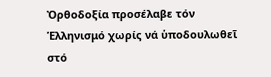Ὀρθοδοξία προσέλαβε τόν Ἑλληνισμό χωρίς νά ὑποδουλωθεῖ στό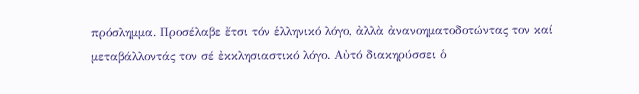πρόσλημμα. Προσέλαβε ἔτσι τόν ἑλληνικό λόγο, ἀλλὰ ἀνανοηματοδοτώντας τον καί μεταβάλλοντάς τον σέ ἐκκλησιαστικό λόγο. Αὐτό διακηρύσσει ὁ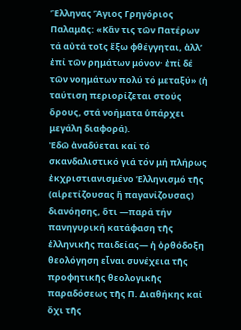Ἕλληνας Ἅγιος Γρηγόριος Παλαμᾶς: «Κἄν τις τῶν Πατέρων τά αὐτά τοῖς ἔξω φθέγγηται, ἀλλ’ ἐπί τῶν ρημάτων μόνον· ἐπί δέ τῶν νοημάτων πολύ τό μεταξύ» (ἡ ταύτιση περιορίζεται στούς ὅρους, στά νοήματα ὑπάρχει μεγάλη διαφορά).
Ἐδῶ ἀναδύεται καί τό σκανδαλιστικό γιά τόν μή πλήρως ἐκχριστιανισμένο Ἑλληνισμό τῆς (αἱρετίζουσας ἤ παγανίζουσας) διανόησης, ὅτι —παρά τήν πανηγυρική κατάφαση τῆς ἑλληνικῆς παιδείας— ἡ ὀρθόδοξη θεολόγηση εἶναι συνέχεια τῆς προφητικῆς θεολογικῆς παραδόσεως τῆς Π. Διαθήκης καί ὄχι τῆς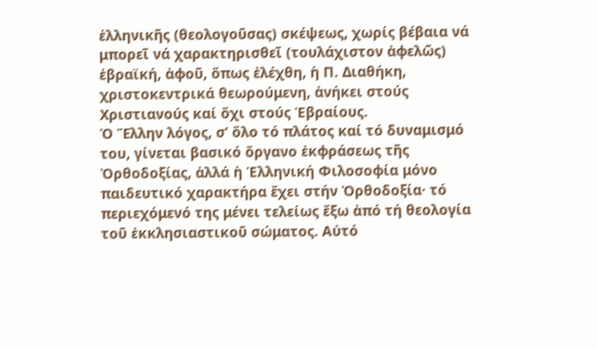ἑλληνικῆς (θεολογοῦσας) σκέψεως, χωρίς βέβαια νά μπορεῖ νά χαρακτηρισθεῖ (τουλάχιστον ἀφελῶς) ἑβραϊκή, ἀφοῦ, ὅπως ἐλέχθη, ἡ Π. Διαθήκη, χριστοκεντρικά θεωρούμενη, ἀνήκει στούς Χριστιανούς καί ὄχι στούς Ἑβραίους.
Ὁ Ἕλλην λόγος, σ’ ὅλο τό πλάτος καί τό δυναμισμό του, γίνεται βασικό ὄργανο ἐκφράσεως τῆς Ὀρθοδοξίας, ἀλλά ἡ Ἑλληνική Φιλοσοφία μόνο παιδευτικό χαρακτήρα ἔχει στήν Ὀρθοδοξία· τό περιεχόμενό της μένει τελείως ἔξω ἀπό τή θεολογία τοῦ ἐκκλησιαστικοῦ σώματος. Αὐτό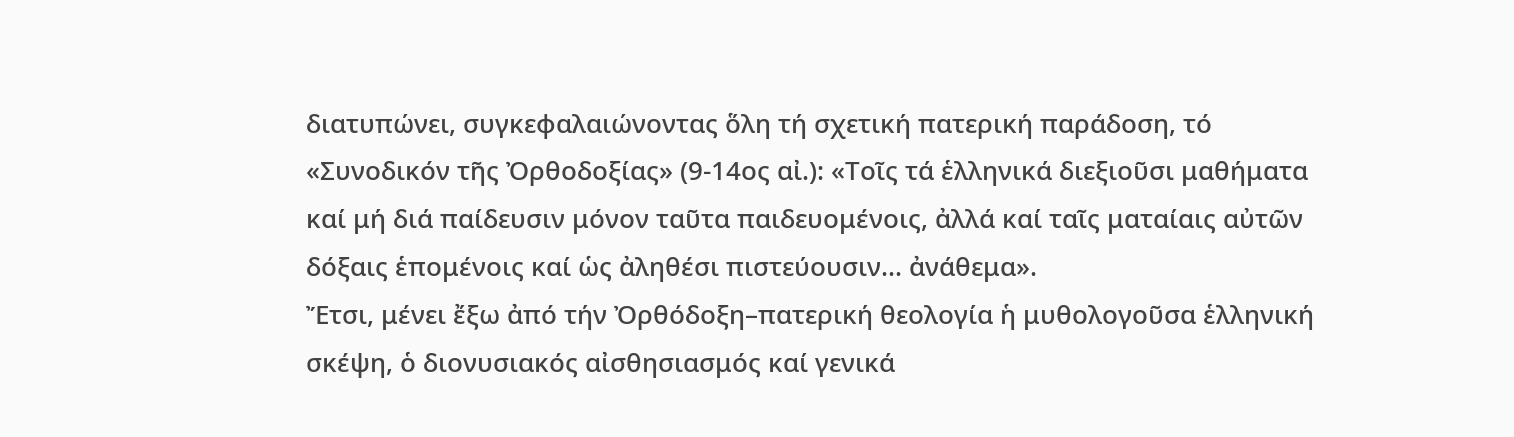διατυπώνει, συγκεφαλαιώνοντας ὅλη τή σχετική πατερική παράδοση, τό «Συνοδικόν τῆς Ὀρθοδοξίας» (9-14ος αἰ.): «Τοῖς τά ἑλληνικά διεξιοῦσι μαθήματα καί μή διά παίδευσιν μόνον ταῦτα παιδευομένοις, ἀλλά καί ταῖς ματαίαις αὐτῶν δόξαις ἑπομένοις καί ὡς ἀληθέσι πιστεύουσιν… ἀνάθεμα».
Ἔτσι, μένει ἔξω ἀπό τήν Ὀρθόδοξη–πατερική θεολογία ἡ μυθολογοῦσα ἑλληνική σκέψη, ὁ διονυσιακός αἰσθησιασμός καί γενικά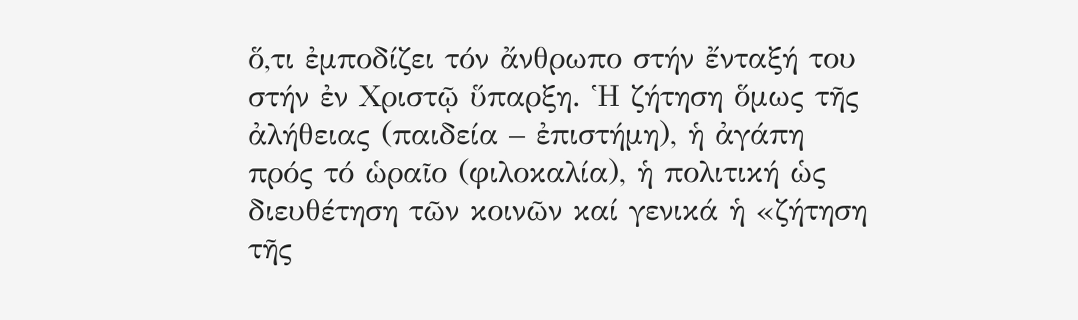ὅ,τι ἐμποδίζει τόν ἄνθρωπο στήν ἔνταξή του στήν ἐν Χριστῷ ὕπαρξη. Ἡ ζήτηση ὅμως τῆς ἀλήθειας (παιδεία – ἐπιστήμη), ἡ ἀγάπη πρός τό ὡραῖο (φιλοκαλία), ἡ πολιτική ὡς διευθέτηση τῶν κοινῶν καί γενικά ἡ «ζήτηση τῆς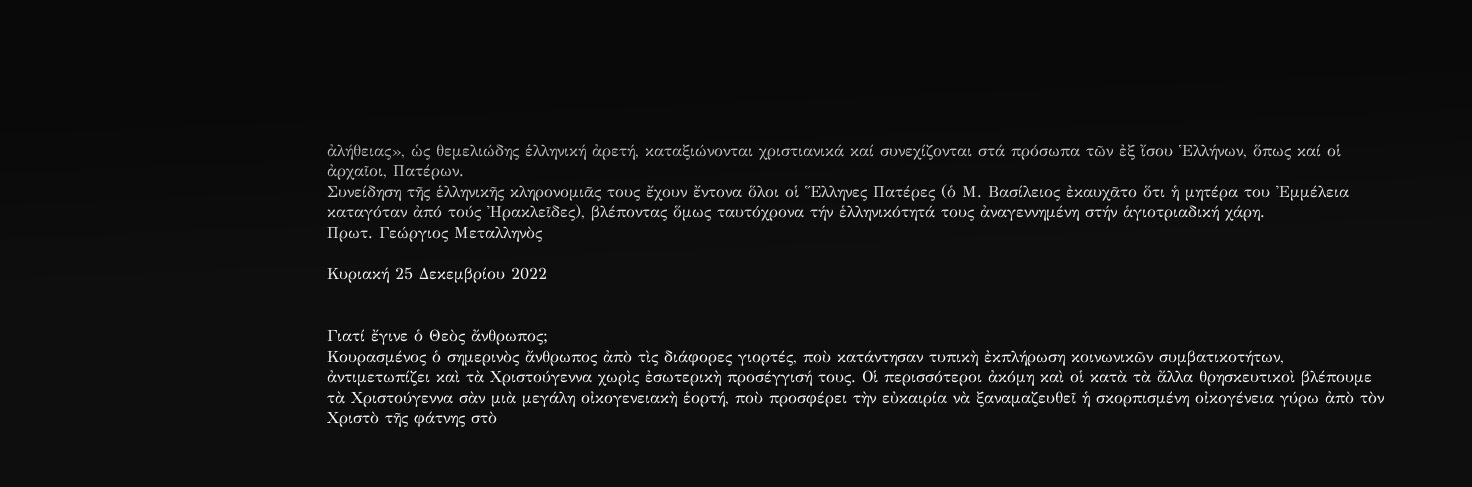ἀλήθειας», ὡς θεμελιώδης ἑλληνική ἀρετή, καταξιώνονται χριστιανικά καί συνεχίζονται στά πρόσωπα τῶν ἐξ ἴσου Ἑλλήνων, ὅπως καί οἱ ἀρχαῖοι, Πατέρων.
Συνείδηση τῆς ἑλληνικῆς κληρονομιᾶς τους ἔχουν ἔντονα ὅλοι οἱ Ἕλληνες Πατέρες (ὁ Μ. Βασίλειος ἐκαυχᾶτο ὅτι ἡ μητέρα του Ἐμμέλεια καταγόταν ἀπό τούς Ἠρακλεῖδες), βλέποντας ὅμως ταυτόχρονα τήν ἑλληνικότητά τους ἀναγεννημένη στήν ἁγιοτριαδική χάρη.
Πρωτ. Γεώργιος Μεταλληνὸς

Κυριακή 25 Δεκεμβρίου 2022


Γιατί ἔγινε ὁ Θεὸς ἄνθρωπος;
Κουρασμένος ὁ σημερινὸς ἄνθρωπος ἀπὸ τὶς διάφορες γιορτές, ποὺ κατάντησαν τυπικὴ ἐκπλήρωση κοινωνικῶν συμβατικοτήτων, ἀντιμετωπίζει καὶ τὰ Χριστούγεννα χωρὶς ἐσωτερικὴ προσέγγισή τους. Οἱ περισσότεροι ἀκόμη καὶ οἱ κατὰ τὰ ἄλλα θρησκευτικοὶ βλέπουμε τὰ Χριστούγεννα σὰν μιὰ μεγάλη οἰκογενειακὴ ἑορτή, ποὺ προσφέρει τὴν εὐκαιρία νὰ ξαναμαζευθεῖ ἡ σκορπισμένη οἰκογένεια γύρω ἀπὸ τὸν Χριστὸ τῆς φάτνης στὸ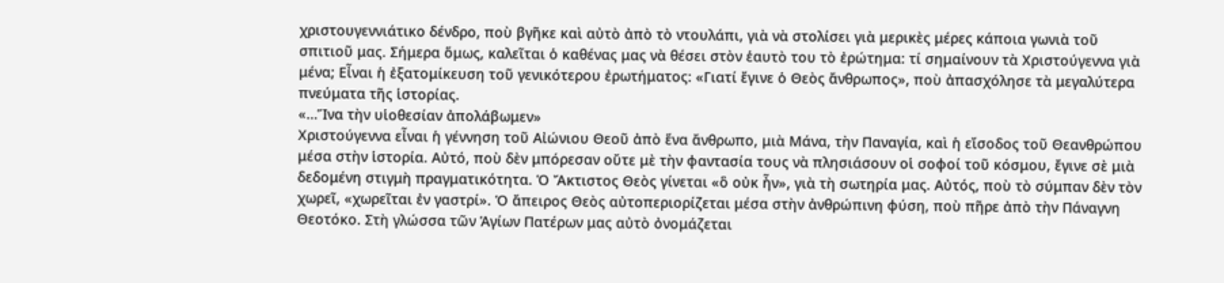χριστουγεννιάτικο δένδρο, ποὺ βγῆκε καὶ αὐτὸ ἀπὸ τὸ ντουλάπι, γιὰ νὰ στολίσει γιὰ μερικὲς μέρες κάποια γωνιὰ τοῦ σπιτιοῦ μας. Σήμερα ὅμως, καλεῖται ὁ καθένας μας νὰ θέσει στὸν ἑαυτὸ του τὸ ἐρώτημα: τί σημαίνουν τὰ Χριστούγεννα γιὰ μένα; Εἶναι ἡ ἐξατομίκευση τοῦ γενικότερου ἐρωτήματος: «Γιατί ἔγινε ὁ Θεὸς ἄνθρωπος», ποὺ ἀπασχόλησε τὰ μεγαλύτερα πνεύματα τῆς ἱστορίας.
«…Ἵνα τὴν υἱοθεσίαν ἀπολάβωμεν»
Χριστούγεννα εἶναι ἡ γέννηση τοῦ Αἰώνιου Θεοῦ ἀπὸ ἕνα ἄνθρωπο, μιὰ Μάνα, τὴν Παναγία, καὶ ἡ εἴσοδος τοῦ Θεανθρώπου μέσα στὴν ἱστορία. Αὐτό, ποὺ δὲν μπόρεσαν οὔτε μὲ τὴν φαντασία τους νὰ πλησιάσουν οἱ σοφοί τοῦ κόσμου, ἔγινε σὲ μιὰ δεδομένη στιγμὴ πραγματικότητα. Ὁ Ἄκτιστος Θεὸς γίνεται «ὃ οὐκ ἦν», γιὰ τὴ σωτηρία μας. Αὐτός, ποὺ τὸ σύμπαν δὲν τὸν χωρεῖ, «χωρεῖται ἐν γαστρί». Ὁ ἄπειρος Θεὸς αὐτοπεριορίζεται μέσα στὴν ἀνθρώπινη φύση, ποὺ πῆρε ἀπὸ τὴν Πάναγνη Θεοτόκο. Στὴ γλώσσα τῶν Ἁγίων Πατέρων μας αὐτὸ ὀνομάζεται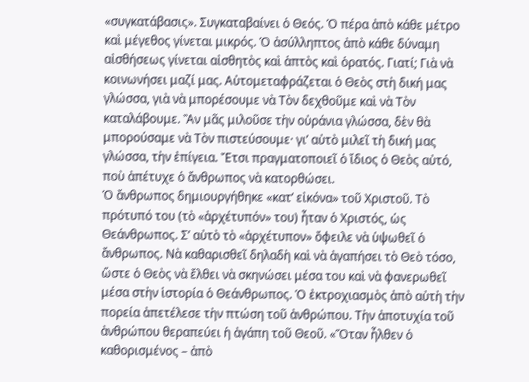«συγκατάβασις». Συγκαταβαίνει ὁ Θεός. Ὁ πέρα ἀπὸ κάθε μέτρο καὶ μέγεθος γίνεται μικρός. Ὁ ἀσύλληπτος ἀπὸ κάθε δύναμη αἰσθήσεως γίνεται αἰσθητὸς καὶ ἁπτὸς καὶ ὁρατός. Γιατί; Γιὰ νὰ κοινωνήσει μαζί μας. Αὐτομεταφράζεται ὁ Θεὸς στὴ δική μας γλώσσα, γιὰ νὰ μπορέσουμε νὰ Τὸν δεχθοῦμε καὶ νὰ Τὸν καταλάβουμε. Ἂν μᾶς μιλοῦσε τὴν οὐράνια γλώσσα, δὲν θὰ μπορούσαμε νὰ Τὸν πιστεύσουμε· γι’ αὐτὸ μιλεῖ τὴ δική μας γλώσσα, τὴν ἐπίγεια. Ἔτσι πραγματοποιεῖ ὁ ἴδιος ὁ Θεὸς αὐτό, ποὺ ἀπέτυχε ὁ ἄνθρωπος νὰ κατορθώσει.
Ὁ ἄνθρωπος δημιουργήθηκε «κατ’ εἰκόνα» τοῦ Χριστοῦ. Τὸ πρότυπό του (τὸ «ἀρχέτυπόν» του) ἦταν ὁ Χριστός, ὡς Θεάνθρωπος. Σ’ αὐτὸ τὸ «ἀρχέτυπον» ὄφειλε νὰ ὑψωθεῖ ὁ ἄνθρωπος. Νὰ καθαρισθεῖ δηλαδὴ καὶ νὰ ἀγαπήσει τὸ Θεὸ τόσο, ὥστε ὁ Θεὸς νὰ ἔλθει νὰ σκηνώσει μέσα του καὶ νὰ φανερωθεῖ μέσα στὴν ἱστορία ὁ Θεάνθρωπος. Ὁ ἐκτροχιασμὸς ἀπὸ αὐτὴ τὴν πορεία ἀπετέλεσε τὴν πτώση τοῦ ἀνθρώπου. Τὴν ἀποτυχία τοῦ ἀνθρώπου θεραπεύει ἡ ἀγάπη τοῦ Θεοῦ. «Ὅταν ἦλθεν ὁ καθορισμένος – ἀπὸ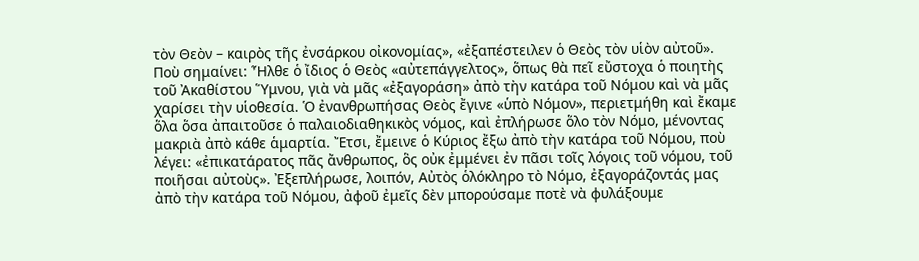τὸν Θεὸν – καιρὸς τῆς ἐνσάρκου οἰκονομίας», «ἐξαπέστειλεν ὁ Θεὸς τὸν υἱὸν αὐτοῦ». Ποὺ σημαίνει: Ἦλθε ὁ ἴδιος ὁ Θεὸς «αὐτεπάγγελτος», ὅπως θὰ πεῖ εὔστοχα ὁ ποιητὴς τοῦ Ἀκαθίστου Ὕμνου, γιὰ νὰ μᾶς «ἐξαγοράση» ἀπὸ τὴν κατάρα τοῦ Νόμου καὶ νὰ μᾶς χαρίσει τὴν υἱοθεσία. Ὁ ἐνανθρωπήσας Θεὸς ἔγινε «ὑπὸ Νόμον», περιετμήθη καὶ ἔκαμε ὅλα ὅσα ἀπαιτοῦσε ὁ παλαιοδιαθηκικὸς νόμος, καὶ ἐπλήρωσε ὅλο τὸν Νόμο, μένοντας μακριὰ ἀπὸ κάθε ἁμαρτία. Ἔτσι, ἔμεινε ὁ Κύριος ἔξω ἀπὸ τὴν κατάρα τοῦ Νόμου, ποὺ λέγει: «ἐπικατάρατος πᾶς ἄνθρωπος, ὃς οὐκ ἐμμένει ἐν πᾶσι τοῖς λόγοις τοῦ νόμου, τοῦ ποιῆσαι αὐτοὺς». Ἐξεπλήρωσε, λοιπόν, Αὐτὸς ὁλόκληρο τὸ Νόμο, ἐξαγοράζοντάς μας ἀπὸ τὴν κατάρα τοῦ Νόμου, ἀφοῦ ἐμεῖς δὲν μπορούσαμε ποτὲ νὰ φυλάξουμε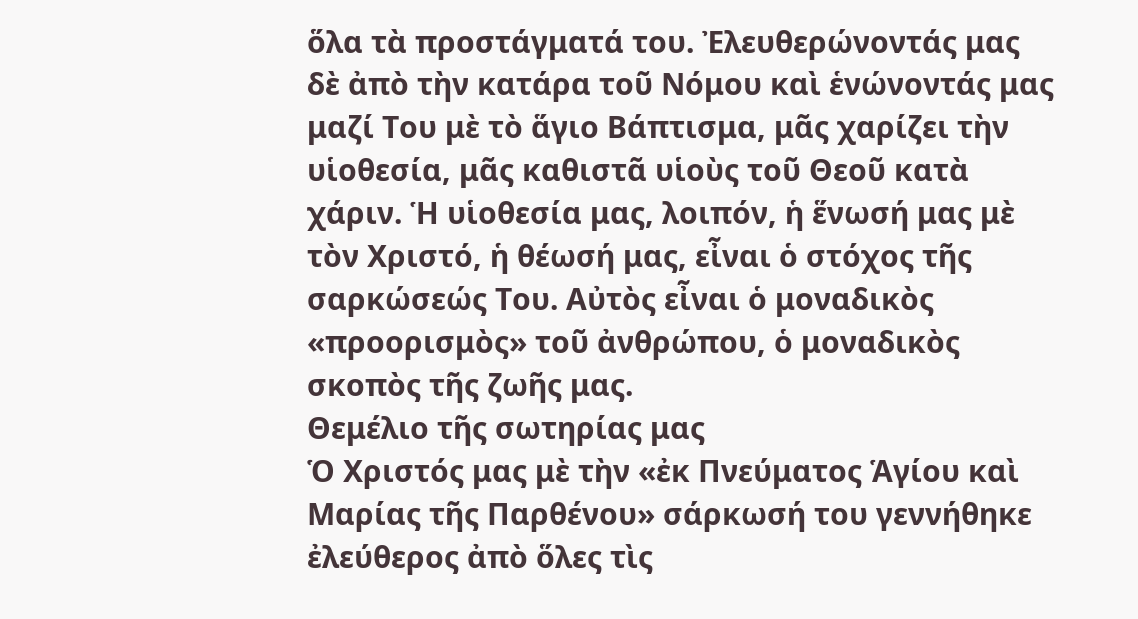ὅλα τὰ προστάγματά του. Ἐλευθερώνοντάς μας δὲ ἀπὸ τὴν κατάρα τοῦ Νόμου καὶ ἑνώνοντάς μας μαζί Του μὲ τὸ ἅγιο Βάπτισμα, μᾶς χαρίζει τὴν υἱοθεσία, μᾶς καθιστᾶ υἱοὺς τοῦ Θεοῦ κατὰ χάριν. Ἡ υἱοθεσία μας, λοιπόν, ἡ ἕνωσή μας μὲ τὸν Χριστό, ἡ θέωσή μας, εἶναι ὁ στόχος τῆς σαρκώσεώς Του. Αὐτὸς εἶναι ὁ μοναδικὸς «προορισμὸς» τοῦ ἀνθρώπου, ὁ μοναδικὸς σκοπὸς τῆς ζωῆς μας.
Θεμέλιο τῆς σωτηρίας μας
Ὁ Χριστός μας μὲ τὴν «ἐκ Πνεύματος Ἁγίου καὶ Μαρίας τῆς Παρθένου» σάρκωσή του γεννήθηκε ἐλεύθερος ἀπὸ ὅλες τὶς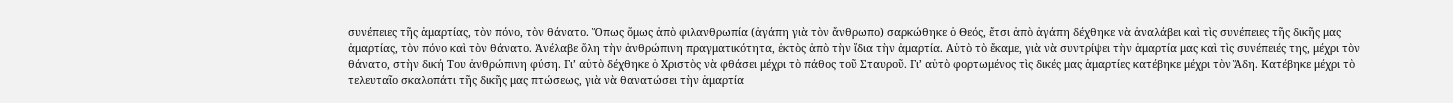συνέπειες τῆς ἁμαρτίας, τὸν πόνο, τὸν θάνατο. Ὅπως ὅμως ἀπὸ φιλανθρωπία (ἀγάπη γιὰ τὸν ἄνθρωπο) σαρκώθηκε ὁ Θεός, ἔτσι ἀπὸ ἀγάπη δέχθηκε νὰ ἀναλάβει καὶ τὶς συνέπειες τῆς δικῆς μας ἁμαρτίας, τὸν πόνο καὶ τὸν θάνατο. Ἀνέλαβε ὅλη τὴν ἀνθρώπινη πραγματικότητα, ἐκτὸς ἀπὸ τὴν ἴδια τὴν ἁμαρτία. Αὐτὸ τὸ ἔκαμε, γιὰ νὰ συντρίψει τὴν ἁμαρτία μας καὶ τὶς συνέπειές της, μέχρι τὸν θάνατο, στὴν δική Του ἀνθρώπινη φύση. Γι’ αὐτὸ δέχθηκε ὁ Χριστὸς νὰ φθάσει μέχρι τὸ πάθος τοῦ Σταυροῦ. Γι’ αὐτὸ φορτωμένος τὶς δικές μας ἁμαρτίες κατέβηκε μέχρι τὸν Ἅδη. Κατέβηκε μέχρι τὸ τελευταῖο σκαλοπάτι τῆς δικῆς μας πτώσεως, γιὰ νὰ θανατώσει τὴν ἁμαρτία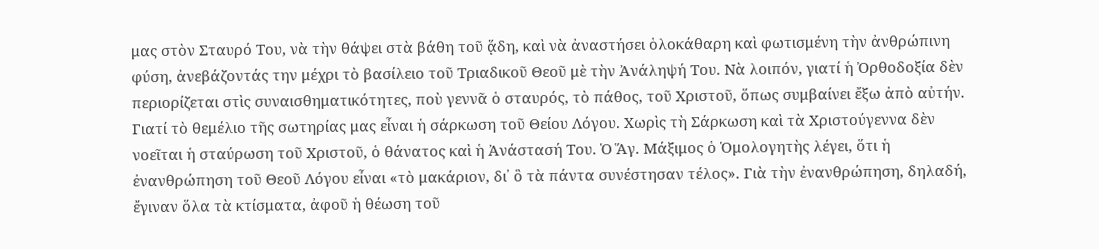μας στὸν Σταυρό Του, νὰ τὴν θάψει στὰ βάθη τοῦ ᾅδη, καὶ νὰ ἀναστήσει ὁλοκάθαρη καὶ φωτισμένη τὴν ἀνθρώπινη φύση, ἀνεβάζοντάς την μέχρι τὸ βασίλειο τοῦ Τριαδικοῦ Θεοῦ μὲ τὴν Ἀνάληψή Του. Νὰ λοιπόν, γιατί ἡ Ὀρθοδοξία δὲν περιορίζεται στὶς συναισθηματικότητες, ποὺ γεννᾶ ὁ σταυρός, τὸ πάθος, τοῦ Χριστοῦ, ὅπως συμβαίνει ἔξω ἀπὸ αὐτήν. Γιατί τὸ θεμέλιο τῆς σωτηρίας μας εἶναι ἡ σάρκωση τοῦ Θείου Λόγου. Χωρὶς τὴ Σάρκωση καὶ τὰ Χριστούγεννα δὲν νοεῖται ἡ σταύρωση τοῦ Χριστοῦ, ὁ θάνατος καὶ ἡ Ἀνάστασή Του. Ὁ Ἅγ. Μάξιμος ὁ Ὁμολογητὴς λέγει, ὅτι ἡ ἐνανθρώπηση τοῦ Θεοῦ Λόγου εἶναι «τὸ μακάριον, δι᾽ ὃ τὰ πάντα συνέστησαν τέλος». Γιὰ τὴν ἐνανθρώπηση, δηλαδή, ἔγιναν ὅλα τὰ κτίσματα, ἀφοῦ ἡ θέωση τοῦ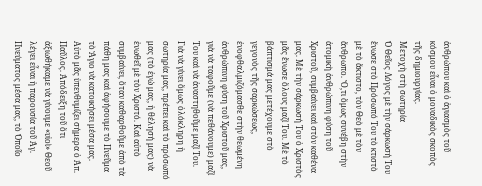ἀνθρώπου καὶ ὁ ἁγιασμὸς τοῦ κόσμου εἶναι ὁ μοναδικὸς σκοπὸς τῆς δημιουργίας.
Μετοχὴ στὴ σωτηρία
Ὁ Θεῖος Λόγος μὲ τὴν σάρκωσή Του ἕνωσε στὸ Πρόσωπό Του τὸ κτιστὸ μὲ τὸ ἄκτιστο, τὸν Θεὸ μὲ τὸν ἄνθρωπο. Ὅ,τι ὅμως συνέβη στὴν ἀτομικὴ ἀνθρώπινη φύση τοῦ Χριστοῦ, συμβαίνει καὶ στὸν καθένα μας. Μὲ τὴν σάρκωσή Του ὁ Χριστὸς μᾶς ἕνωσε ὅλους μαζί Του. Μὲ τὸ βάπτισμά μας μετέχουμε στὸ γεγονὸς τῆς σαρκώσεως, ἐνοφθαλμιζόμασθε στὴν θεωμένη ἀνθρώπινη φύση τοῦ Χριστοῦ μας, γιὰ νὰ ταφοῦμε (νὰ πεθάνουμε) μαζί Του καὶ νὰ ἀναστηθοῦμε μαζί Του. Γιὰ νὰ γίνει ὅμως ὁλόκληρη ἡ σωτηρία μας, πρέπει καὶ τὸ πρόσωπό μας (τὸ ἐγώ μας, ἡ θέλησή μας) νὰ ἑνωθεῖ μὲ τὸν Χριστό. Καὶ αὐτὸ συμβαίνει, ὅταν καθαρθοῦμε ἀπὸ τὰ πάθη μας καὶ ἀφήσουμε τὸ Πνεῦμα τὸ Ἅγιο νὰ κατοικήσει μέσα μας. Αὐτὸ μᾶς ὑπενθυμίζει σήμερα ὁ Ἀπ. Παῦλος. Ἀπόδειξη τοῦ ὅτι ἀξιωθήκαμε νὰ γίνουμε «υἱοὶ» Θεοῦ λέγει εἶναι ἡ παρουσία τοῦ Ἁγ. Πνεύματος μέσα μας, τὸ Ὁποῖο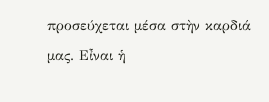προσεύχεται μέσα στὴν καρδιά μας. Εἶναι ἡ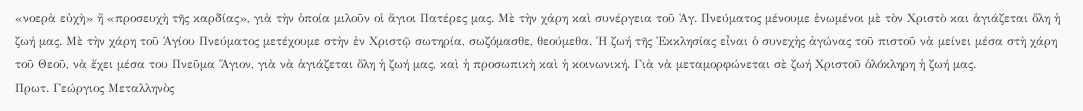«νοερὰ εὐχὴ» ἤ «προσευχὴ τῆς καρδίας», γιὰ τὴν ὁποία μιλοῦν οἱ ἅγιοι Πατέρες μας. Μὲ τὴν χάρη καὶ συνέργεια τοῦ Ἁγ. Πνεύματος μένουμε ἑνωμένοι μὲ τὸν Χριστὸ και ἁγιάζεται ὅλη ἡ ζωή μας. Μὲ τὴν χάρη τοῦ Ἁγίου Πνεύματος μετέχουμε στὴν ἐν Χριστῷ σωτηρία, σωζόμασθε, θεούμεθα. Ἡ ζωή τῆς Ἐκκλησίας εἶναι ὁ συνεχὴς ἀγώνας τοῦ πιστοῦ νὰ μείνει μέσα στὴ χάρη τοῦ Θεοῦ, νὰ ἔχει μέσα του Πνεῦμα Ἅγιον, γιὰ νὰ ἁγιάζεται ὅλη ἡ ζωή μας, καὶ ἡ προσωπικὴ καὶ ἡ κοινωνική. Γιὰ νὰ μεταμορφώνεται σὲ ζωή Χριστοῦ ὁλόκληρη ἡ ζωή μας.
Πρωτ. Γεώργιος Μεταλληνὸς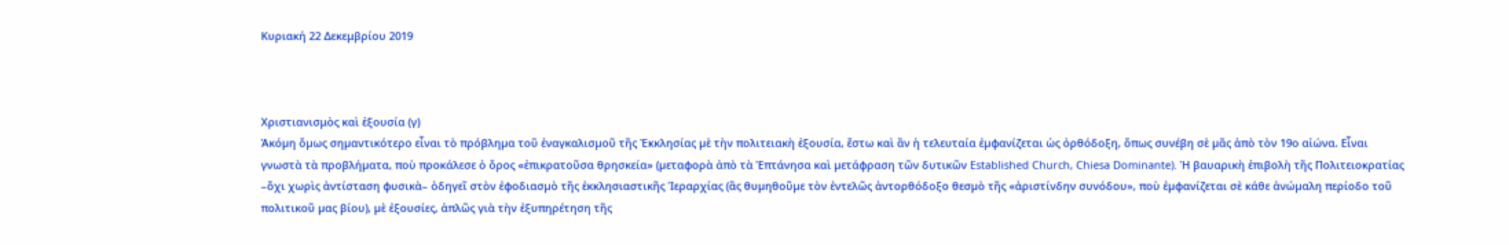Κυριακή 22 Δεκεμβρίου 2019



Χριστιανισμὸς καὶ ἐξουσία (γ)
Ἀκόµη ὅµως σηµαντικότερο εἶναι τὸ πρόβληµα τοῦ ἐναγκαλισµοῦ τῆς Ἐκκλησίας µὲ τὴν πολιτειακὴ ἐξουσία, ἔστω καὶ ἂν ἡ τελευταία ἐµφανίζεται ὡς ὀρθόδοξη, ὅπως συνέβη σὲ µᾶς ἀπὸ τὸν 19ο αἰώνα. Εἶναι γνωστὰ τὰ προβλήµατα, ποὺ προκάλεσε ὁ ὅρος «ἐπικρατοῦσα θρησκεία» (µεταφορὰ ἀπὸ τὰ Ἑπτάνησα καὶ µετάφραση τῶν δυτικῶν Established Church, Chiesa Dominante). Ἡ βαυαρικὴ ἐπιβολὴ τῆς Πολιτειοκρατίας –ὄχι χωρὶς ἀντίσταση φυσικὰ– ὁδηγεῖ στὸν ἐφοδιασµὸ τῆς ἐκκλησιαστικῆς Ἱεραρχίας (ἂς θυµηθοῦµε τὸν ἐντελῶς ἀντορθόδοξο θεσµὸ τῆς «ἀριστίνδην συνόδου», ποὺ ἐµφανίζεται σὲ κάθε ἀνώµαλη περίοδο τοῦ πολιτικοῦ µας βίου), µὲ ἐξουσίες, ἁπλῶς γιὰ τὴν ἐξυπηρέτηση τῆς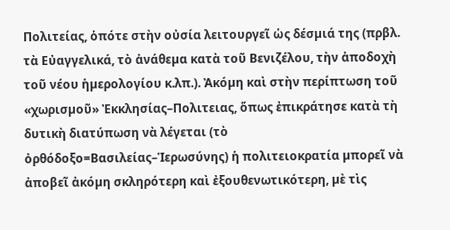Πολιτείας, ὁπότε στὴν οὐσία λειτουργεῖ ὡς δέσµιά της (πρβλ. τὰ Εὐαγγελικά, τὸ ἀνάθεµα κατὰ τοῦ Βενιζέλου, τὴν ἀποδοχὴ τοῦ νέου ἡµερολογίου κ.λπ.). Ἀκόµη καὶ στὴν περίπτωση τοῦ «χωρισµοῦ» Ἐκκλησίας–Πολιτειας, ὅπως ἐπικράτησε κατὰ τὴ δυτικὴ διατύπωση νὰ λέγεται (τὸ ὀρθόδοξο=Βασιλείας–Ἱερωσύνης) ἡ πολιτειοκρατία µπορεῖ νὰ ἀποβεῖ ἀκόµη σκληρότερη καὶ ἐξουθενωτικότερη, µὲ τὶς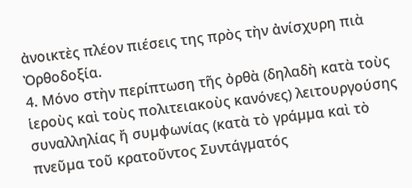ἀνοικτὲς πλέον πιέσεις της πρὸς τὴν ἀνίσχυρη πιὰ Ὀρθοδοξία.
4. Μόνο στὴν περίπτωση τῆς ὀρθὰ (δηλαδὴ κατὰ τοὺς ἱεροὺς καὶ τοὺς πολιτειακοὺς κανόνες) λειτουργούσης συναλληλίας ἤ συµφωνίας (κατὰ τὸ γράµµα καὶ τὸ πνεῦµα τοῦ κρατοῦντος Συντάγµατός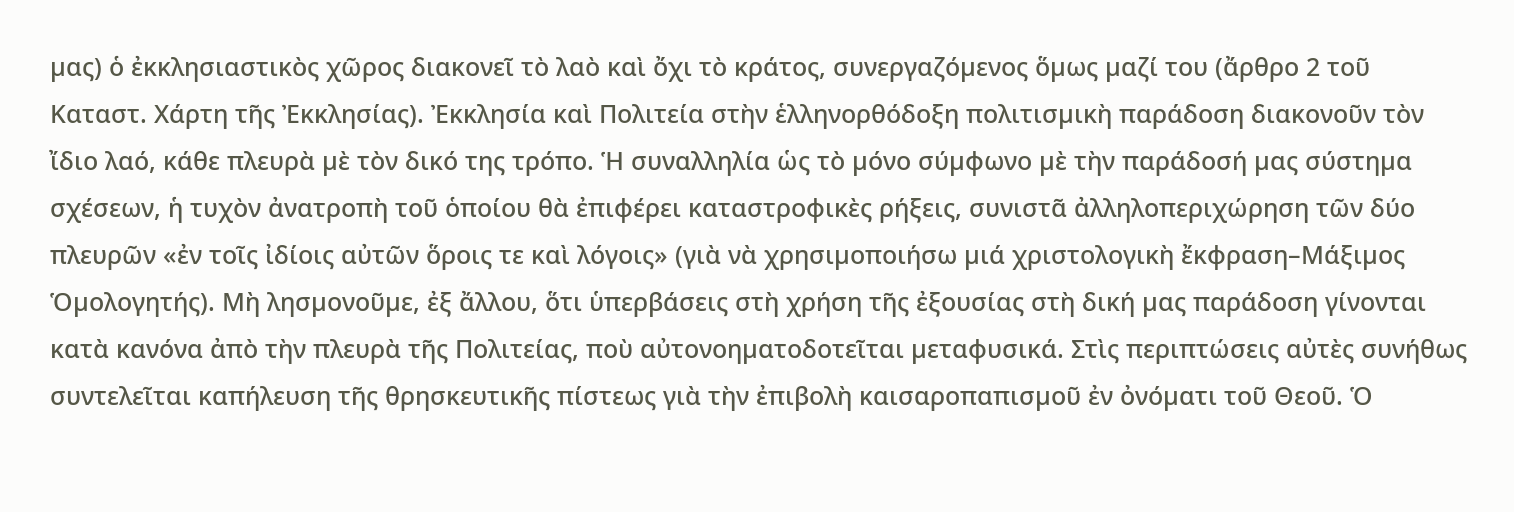µας) ὁ ἐκκλησιαστικὸς χῶρος διακονεῖ τὸ λαὸ καὶ ὄχι τὸ κράτος, συνεργαζόµενος ὅµως µαζί του (ἄρθρο 2 τοῦ Καταστ. Χάρτη τῆς Ἐκκλησίας). Ἐκκλησία καὶ Πολιτεία στὴν ἑλληνορθόδοξη πολιτισµικὴ παράδοση διακονοῦν τὸν ἴδιο λαό, κάθε πλευρὰ µὲ τὸν δικό της τρόπο. Ἡ συναλληλία ὡς τὸ µόνο σύµφωνο µὲ τὴν παράδοσή µας σύστηµα σχέσεων, ἡ τυχὸν ἀνατροπὴ τοῦ ὁποίου θὰ ἐπιφέρει καταστροφικὲς ρήξεις, συνιστᾶ ἀλληλοπεριχώρηση τῶν δύο πλευρῶν «ἐν τοῖς ἰδίοις αὐτῶν ὅροις τε καὶ λόγοις» (γιὰ νὰ χρησιµοποιήσω µιά χριστολογικὴ ἔκφραση–Μάξιµος Ὁµολογητής). Μὴ λησµονοῦµε, ἐξ ἄλλου, ὅτι ὑπερβάσεις στὴ χρήση τῆς ἐξουσίας στὴ δική µας παράδοση γίνονται κατὰ κανόνα ἀπὸ τὴν πλευρὰ τῆς Πολιτείας, ποὺ αὐτονοηµατοδοτεῖται µεταφυσικά. Στὶς περιπτώσεις αὐτὲς συνήθως συντελεῖται καπήλευση τῆς θρησκευτικῆς πίστεως γιὰ τὴν ἐπιβολὴ καισαροπαπισµοῦ ἐν ὀνόµατι τοῦ Θεοῦ. Ὁ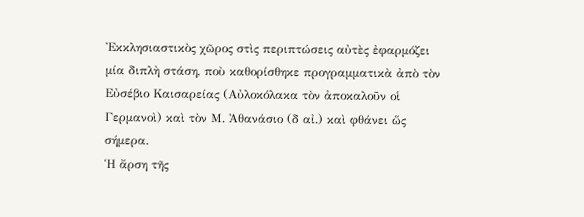Ἐκκλησιαστικὸς χῶρος στὶς περιπτώσεις αὐτὲς ἐφαρµόζει µία διπλὴ στάση, ποὺ καθορίσθηκε προγραµµατικὰ ἀπὸ τὸν Εὐσέβιο Καισαρείας (Αὐλοκόλακα τὸν ἀποκαλοῦν οἱ Γερµανοὶ) καὶ τὸν Μ. Ἀθανάσιο (δ αἰ.) καὶ φθάνει ὥς σήµερα.
Ἡ ἄρση τῆς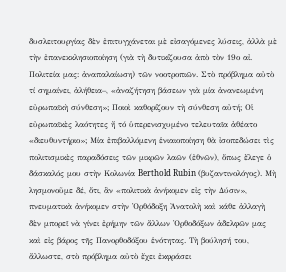δυσλειτουργίας δὲν ἐπιτυγχάνεται µὲ εἰσαγόµενες λύσεις, ἀλλὰ µὲ τὴν ἐπανεκκλησιοποίηση (γιὰ τὴ δυτικίζουσα ἀπὸ τὸν 19ο αἰ. Πολιτεία µας: ἀναπαλαίωση) τῶν νοοτροπιῶν. Στὸ πρόβληµα αὐτὸ τί σηµαίνει, ἀλήθεια–, «ἀναζήτηση βάσεων γιὰ µία ἀνανεωµένη εὐρωπαϊκὴ σύνθεση»; Ποιοὶ καθορίζουν τὴ σύνθεση αὐτή; Οἱ εὐρωπαϊκὲς λαότητες ἤ τό ὑπερενισχυµένο τελευταῖα ἀθέατο «διευθυντήριο»; Μία ἐπιβαλλόµενη ἑνιαιοποίηση θὰ ἰσοπεδώσει τὶς πολιτισµικὲς παραδόσεις τῶν µικρῶν λαῶν (ἐθνῶν), ὅπως ἔλεγε ὁ δάσκαλός µου στὴν Κολωνία Berthold Rubin (βυζαντινολόγος). Μὴ λησµονοῦµε δέ, ὅτι, ἂν «πολιτικὰ ἀνήκοµεν εἰς τὴν ∆ύσιν», πνευµατικὰ ἀνήκοµεν στὴν Ὀρθόδοξη Ἀνατολὴ καὶ κάθε ἀλλαγὴ δὲν µπορεῖ νὰ γίνει ἐρήµην τῶν ἄλλων Ὀρθοδόξων ἀδελφῶν µας καὶ εἰς βάρος τῆς Πανορθοδόξου ἑνότητας. Τὴ βούλησή του, ἄλλωστε, στὸ πρόβληµα αὐτὸ ἔχει ἐκφράσει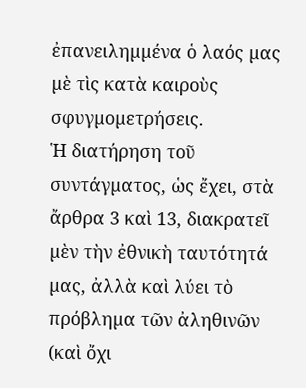ἐπανειληµµένα ὁ λαός µας µὲ τὶς κατὰ καιροὺς σφυγµοµετρήσεις.
Ἡ διατήρηση τοῦ συντάγµατος, ὡς ἔχει, στὰ ἄρθρα 3 καὶ 13, διακρατεῖ µὲν τὴν ἐθνικὴ ταυτότητά µας, ἀλλὰ καὶ λύει τὸ πρόβληµα τῶν ἀληθινῶν (καὶ ὄχι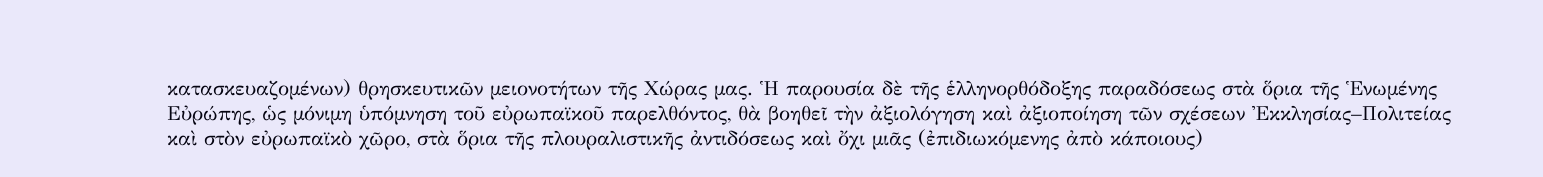κατασκευαζοµένων) θρησκευτικῶν µειονοτήτων τῆς Χώρας µας. Ἡ παρουσία δὲ τῆς ἑλληνορθόδοξης παραδόσεως στὰ ὅρια τῆς Ἑνωµένης Εὐρώπης, ὡς µόνιµη ὑπόµνηση τοῦ εὐρωπαϊκοῦ παρελθόντος, θὰ βοηθεῖ τὴν ἀξιολόγηση καὶ ἀξιοποίηση τῶν σχέσεων Ἐκκλησίας–Πολιτείας καὶ στὸν εὐρωπαϊκὸ χῶρο, στὰ ὅρια τῆς πλουραλιστικῆς ἀντιδόσεως καὶ ὄχι µιᾶς (ἐπιδιωκόµενης ἀπὸ κάποιους)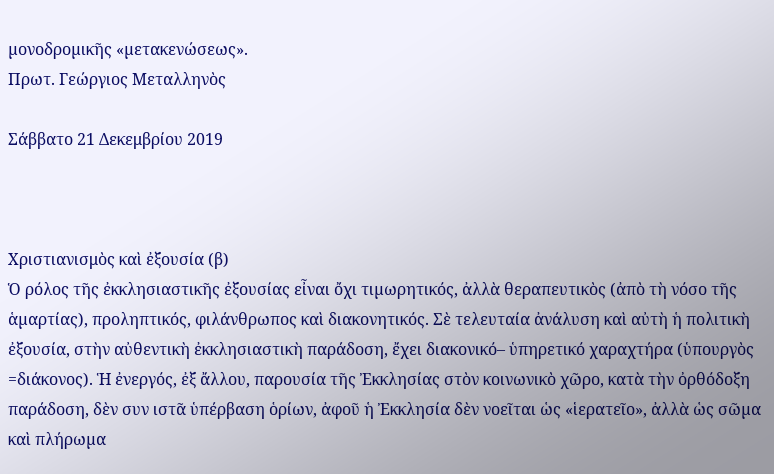µονοδροµικῆς «µετακενώσεως».
Πρωτ. Γεώργιος Μεταλληνὸς

Σάββατο 21 Δεκεμβρίου 2019



Χριστιανισμὸς καὶ ἐξουσία (β)
Ὁ ρόλος τῆς ἐκκλησιαστικῆς ἐξουσίας εἶναι ὄχι τιµωρητικός, ἀλλὰ θεραπευτικὸς (ἀπὸ τὴ νόσο τῆς ἁµαρτίας), προληπτικός, φιλάνθρωπος καὶ διακονητικός. Σὲ τελευταία ἀνάλυση καὶ αὐτὴ ἡ πολιτικὴ ἐξουσία, στὴν αὐθεντικὴ ἐκκλησιαστικὴ παράδοση, ἔχει διακονικό– ὑπηρετικό χαραχτήρα (ὑπουργὸς =διάκονος). Ἡ ἐνεργός, ἐξ ἄλλου, παρουσία τῆς Ἐκκλησίας στὸν κοινωνικὸ χῶρο, κατὰ τὴν ὀρθόδοξη παράδοση, δὲν συν ιστᾶ ὑπέρβαση ὁρίων, ἀφοῦ ἡ Ἐκκλησία δὲν νοεῖται ὡς «ἱερατεῖο», ἀλλὰ ὡς σῶµα καὶ πλήρωµα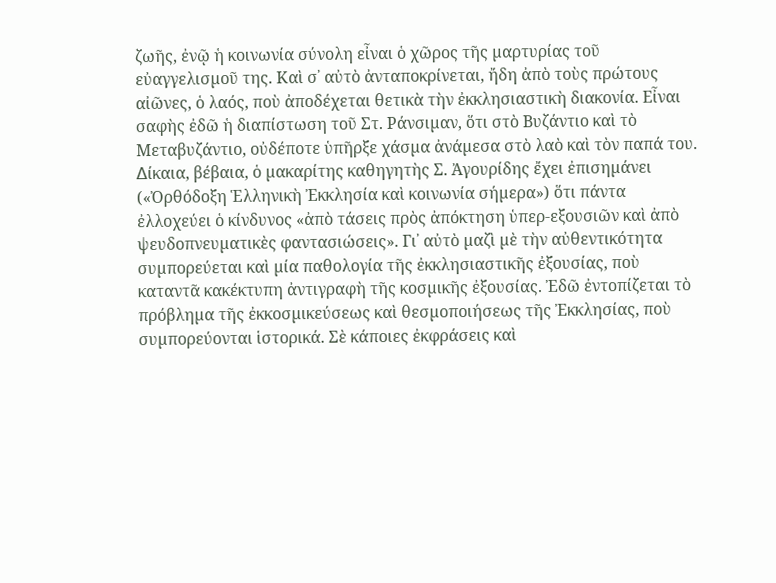ζωῆς, ἐνῷ ἡ κοινωνία σύνολη εἶναι ὁ χῶρος τῆς µαρτυρίας τοῦ εὐαγγελισµοῦ της. Καὶ σ᾽ αὐτὸ ἀνταποκρίνεται, ἤδη ἀπὸ τοὺς πρώτους αἰῶνες, ὁ λαός, ποὺ ἀποδέχεται θετικὰ τὴν ἐκκλησιαστικὴ διακονία. Εἶναι σαφὴς ἐδῶ ἡ διαπίστωση τοῦ Στ. Ράνσιµαν, ὅτι στὸ Βυζάντιο καὶ τὸ Μεταβυζάντιο, οὐδέποτε ὑπῆρξε χάσµα ἀνάµεσα στὸ λαὸ καὶ τὸν παπά του.
∆ίκαια, βέβαια, ὁ µακαρίτης καθηγητὴς Σ. Ἀγουρίδης ἔχει ἐπισηµάνει («Ὀρθόδοξη Ἑλληνικὴ Ἐκκλησία καὶ κοινωνία σήµερα») ὅτι πάντα ἐλλοχεύει ὁ κίνδυνος «ἀπὸ τάσεις πρὸς ἀπόκτηση ὑπερ-εξουσιῶν καὶ ἀπὸ ψευδοπνευµατικὲς φαντασιώσεις». Γι᾽ αὐτὸ µαζὶ µὲ τὴν αὐθεντικότητα συµπορεύεται καὶ µία παθολογία τῆς ἐκκλησιαστικῆς ἐξουσίας, ποὺ καταντᾶ κακέκτυπη ἀντιγραφὴ τῆς κοσµικῆς ἐξουσίας. Ἐδῶ ἐντοπίζεται τὸ πρόβληµα τῆς ἐκκοσµικεύσεως καὶ θεσµοποιήσεως τῆς Ἐκκλησίας, ποὺ συµπορεύονται ἱστορικά. Σὲ κάποιες ἐκφράσεις καὶ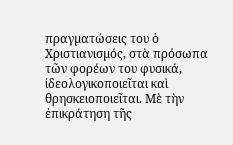πραγµατώσεις του ὁ Χριστιανισµός, στὰ πρόσωπα τῶν φορέων του φυσικά, ἰδεολογικοποιεῖται καὶ θρησκειοποιεῖται. Μὲ τὴν ἐπικράτηση τῆς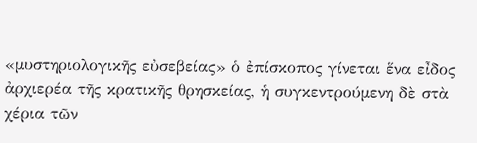«µυστηριολογικῆς εὐσεβείας» ὁ ἐπίσκοπος γίνεται ἕνα εἶδος ἀρχιερέα τῆς κρατικῆς θρησκείας, ἡ συγκεντρούµενη δὲ στὰ χέρια τῶν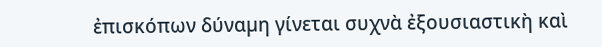ἐπισκόπων δύναµη γίνεται συχνὰ ἐξουσιαστικὴ καὶ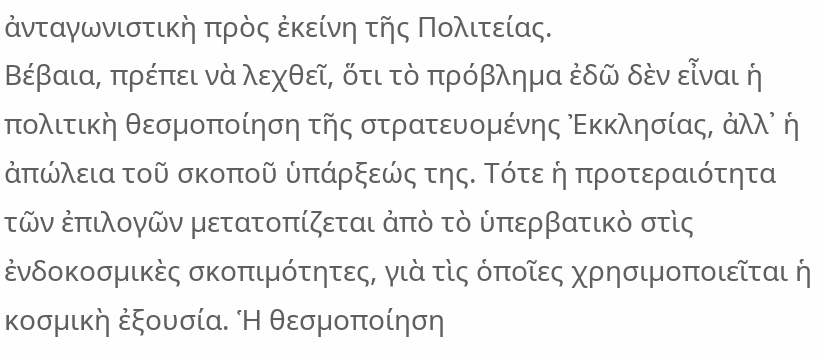ἀνταγωνιστικὴ πρὸς ἐκείνη τῆς Πολιτείας.
Βέβαια, πρέπει νὰ λεχθεῖ, ὅτι τὸ πρόβληµα ἐδῶ δὲν εἶναι ἡ πολιτικὴ θεσµοποίηση τῆς στρατευοµένης Ἐκκλησίας, ἀλλ᾽ ἡ ἀπώλεια τοῦ σκοποῦ ὑπάρξεώς της. Τότε ἡ προτεραιότητα τῶν ἐπιλογῶν µετατοπίζεται ἀπὸ τὸ ὑπερβατικὸ στὶς ἐνδοκοσµικὲς σκοπιµότητες, γιὰ τὶς ὁποῖες χρησιµοποιεῖται ἡ κοσµικὴ ἐξουσία. Ἡ θεσµοποίηση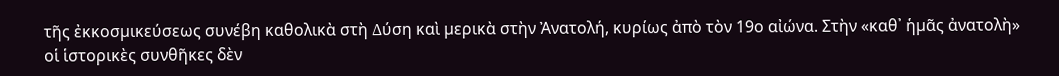τῆς ἐκκοσµικεύσεως συνέβη καθολικὰ στὴ ∆ύση καὶ µερικὰ στὴν Ἀνατολή, κυρίως ἀπὸ τὸν 19ο αἰώνα. Στὴν «καθ᾽ ἡµᾶς ἀνατολὴ» οἱ ἱστορικὲς συνθῆκες δὲν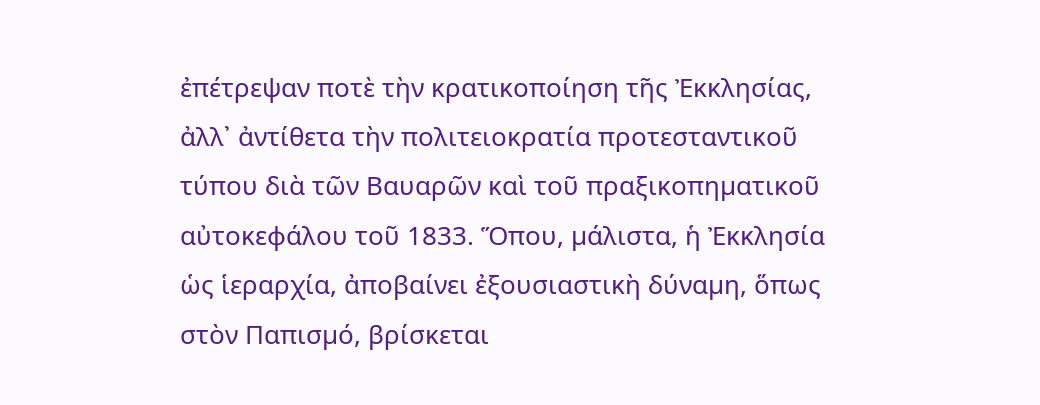ἐπέτρεψαν ποτὲ τὴν κρατικοποίηση τῆς Ἐκκλησίας, ἀλλ᾽ ἀντίθετα τὴν πολιτειοκρατία προτεσταντικοῦ τύπου διὰ τῶν Βαυαρῶν καὶ τοῦ πραξικοπηµατικοῦ αὐτοκεφάλου τοῦ 1833. Ὅπου, µάλιστα, ἡ Ἐκκλησία ὡς ἱεραρχία, ἀποβαίνει ἐξουσιαστικὴ δύναµη, ὅπως στὸν Παπισµό, βρίσκεται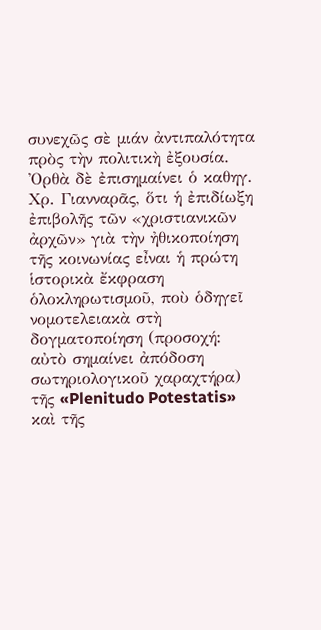συνεχῶς σὲ µιάν ἀντιπαλότητα πρὸς τὴν πολιτικὴ ἐξουσία. Ὀρθὰ δὲ ἐπισηµαίνει ὁ καθηγ. Χρ. Γιανναρᾶς, ὅτι ἡ ἐπιδίωξη ἐπιβολῆς τῶν «χριστιανικῶν ἀρχῶν» γιὰ τὴν ἠθικοποίηση τῆς κοινωνίας εἶναι ἡ πρώτη ἱστορικὰ ἔκφραση ὁλοκληρωτισµοῦ, ποὺ ὁδηγεῖ νοµοτελειακὰ στὴ δογµατοποίηση (προσοχή: αὐτὸ σηµαίνει ἀπόδοση σωτηριολογικοῦ χαραχτήρα) τῆς «Plenitudo Potestatis» καὶ τῆς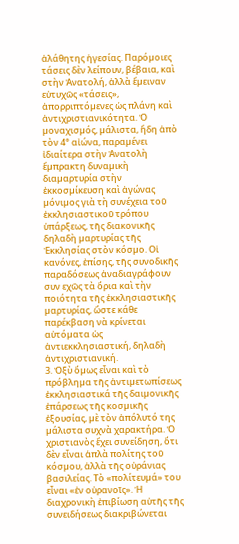ἀλάθητης ἡγεσίας. Παρόµοιες τάσεις δὲν λείπουν, βέβαια, καὶ στὴν Ἀνατολή, ἀλλὰ ἔµειναν εὐτυχῶς «τάσεις», ἀπορριπτόµενες ὡς πλάνη καὶ ἀντιχριστιανικότητα. Ὁ µοναχισµός, µάλιστα, ἤδη ἀπὸ τὸν 4° αἰώνα, παραµένει ἰδιαίτερα στὴν Ἀνατολὴ ἔµπρακτη δυναµικὴ διαµαρτυρία στὴν ἐκκοσµίκευση καὶ ἀγώνας µόνιµος γιὰ τὴ συνέχεια τοῦ ἐκκλησιαστικοῦ τρόπου ὑπάρξεως, τῆς διακονικῆς δηλαδὴ µαρτυρίας τῆς Ἐκκλησίας στὸν κόσµο. Οἱ κανόνες, ἐπίσης, τῆς συνοδικῆς παραδόσεως ἀναδιαγράφουν συν εχῶς τὰ ὅρια καὶ τὴν ποιότητα τῆς ἐκκλησιαστικῆς µαρτυρίας, ὥστε κάθε παρέκβαση νὰ κρίνεται αὐτόµατα ὡς ἀντιεκκλησιαστική, δηλαδὴ ἀντιχριστιανική.
3. Ὀξὺ ὅµως εἶναι καὶ τὸ πρόβληµα τῆς ἀντιµετωπίσεως ἐκκλησιαστικά τῆς δαιµονικῆς ἐπάρσεως τῆς κοσµικῆς ἐξουσίας, µὲ τὸν ἀπόλυτό της µάλιστα συχνὰ χαρακτήρα. Ὁ χριστιανὸς ἔχει συνείδηση, ὅτι δὲν εἶναι ἁπλὰ πολίτης τοῦ κόσµου, ἀλλὰ τῆς οὐράνιας βασιλείας. Τὸ «πολίτευµά» του εἶναι «ἐν οὐρανοῖς». Ἡ διαχρονικὴ ἐπιβίωση αὐτῆς τῆς συνειδήσεως διακριβώνεται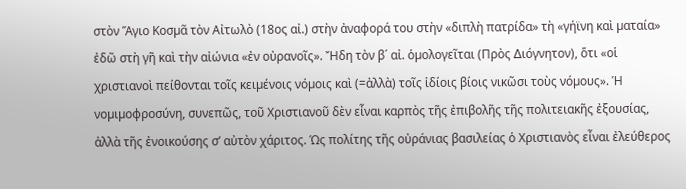στὸν Ἅγιο Κοσµᾶ τὸν Αἰτωλὸ (18ος αἰ.) στὴν ἀναφορά του στὴν «διπλὴ πατρίδα» τὴ «γήϊνη καὶ µαταία» ἐδῶ στὴ γῆ καὶ τὴν αἰώνια «ἐν οὐρανοῖς». Ἤδη τὸν β´ αἰ. ὁµολογεῖται (Πρὸς ∆ιόγνητον), ὅτι «οἱ χριστιανοὶ πείθονται τοῖς κειµένοις νόµοις καὶ (=ἀλλὰ) τοῖς ἰδίοις βίοις νικῶσι τοὺς νόµους». Ἡ νοµιµοφροσύνη, συνεπῶς, τοῦ Χριστιανοῦ δὲν εἶναι καρπὸς τῆς ἐπιβολῆς τῆς πολιτειακῆς ἐξουσίας, ἀλλὰ τῆς ἐνοικούσης σ’ αὐτὸν χάριτος. Ὡς πολίτης τῆς οὐράνιας βασιλείας ὁ Χριστιανὸς εἶναι ἐλεύθερος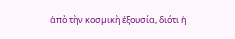ἀπὸ τὴν κοσµικὴ ἐξουσία, διότι ἡ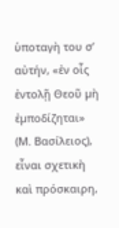ὑποταγὴ του σ’ αὐτήν, «ἐν οἷς ἐντολῇ Θεοῦ µὴ ἐµποδίζηται» (Μ. Βασίλειος), εἶναι σχετικὴ καὶ πρόσκαιρη,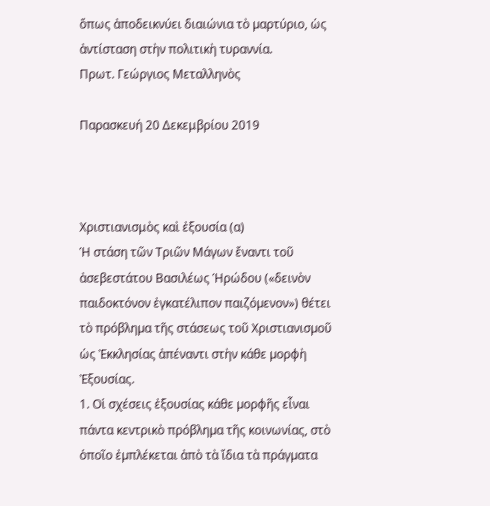ὅπως ἀποδεικνύει διαιώνια τὸ µαρτύριο, ὡς ἀντίσταση στὴν πολιτικὴ τυραννία.
Πρωτ. Γεώργιος Μεταλληνὸς

Παρασκευή 20 Δεκεμβρίου 2019



Χριστιανισμὸς καὶ ἐξουσία (α)
Ἡ στάση τῶν Τριῶν Μάγων ἔναντι τοῦ ἀσεβεστάτου Βασιλέως Ἡρώδου («δεινὸν παιδοκτόνον ἐγκατέλιπον παιζόµενον») θέτει τὸ πρόβληµα τῆς στάσεως τοῦ Χριστιανισµοῦ ὡς Ἐκκλησίας ἀπέναντι στὴν κάθε µορφὴ Ἐξουσίας.
1. Οἱ σχέσεις ἐξουσίας κάθε µορφῆς εἶναι πάντα κεντρικὸ πρόβληµα τῆς κοινωνίας, στὸ ὁποῖο ἐµπλέκεται ἀπὸ τὰ ἴδια τὰ πράγµατα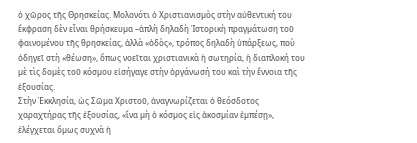ὁ χῶρος τῆς Θρησκείας. Μολονότι ὁ Χριστιανισµὸς στὴν αὐθεντική του ἔκφραση δὲν εἶναι θρήσκευµα –ἁπλὴ δηλαδὴ Ἱστορικὴ πραγµάτωση τοῦ φαινοµένου τῆς θρησκείας, ἀλλὰ «ὁδὸς», τρόπος δηλαδὴ ὑπάρξεως, ποὺ ὁδηγεῖ στὴ «θέωση», ὅπως νοεῖται χριστιανικὰ ἡ σωτηρία, ἡ διαπλοκή του µὲ τὶς δοµὲς τοῦ κόσµου εἰσήγαγε στὴν ὀργάνωσή του καὶ τὴν ἔννοια τῆς ἐξουσίας.
Στὴν Ἐκκλησία, ὡς Σῶµα Χριστοῦ, ἀναγνωρίζεται ὁ θεόσδοτος χαραχτήρας τῆς ἐξουσίας, «ἵνα µὴ ὁ κόσµος εἰς ἀκοσµίαν ἐµπέσῃ», ἐλέγχεται ὅµως συχνὰ ἡ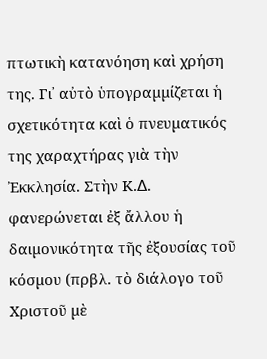πτωτικὴ κατανόηση καὶ χρήση της. Γι᾽ αὐτὸ ὑπογραµµίζεται ἡ σχετικότητα καὶ ὁ πνευµατικός της χαραχτήρας γιὰ τὴν Ἐκκλησία. Στὴν Κ.∆. φανερώνεται ἐξ ἄλλου ἡ δαιµονικότητα τῆς ἐξουσίας τοῦ κόσµου (πρβλ. τὸ διάλογο τοῦ Χριστοῦ µὲ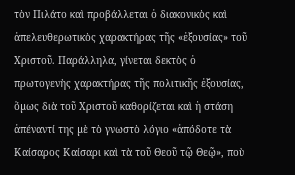τὸν Πιλάτο καὶ προβάλλεται ὁ διακονικὸς καὶ ἀπελευθερωτικὸς χαρακτήρας τῆς «ἐξουσίας» τοῦ Χριστοῦ. Παράλληλα, γίνεται δεκτὸς ὁ πρωτογενὴς χαρακτήρας τῆς πολιτικῆς ἐξουσίας, ὅµως διὰ τοῦ Χριστοῦ καθορίζεται καὶ ἡ στάση ἀπέναντί της µὲ τὸ γνωστὸ λόγιο «ἀπόδοτε τὰ Καίσαρος Καίσαρι καὶ τὰ τοῦ Θεοῦ τῷ Θεῷ», ποὺ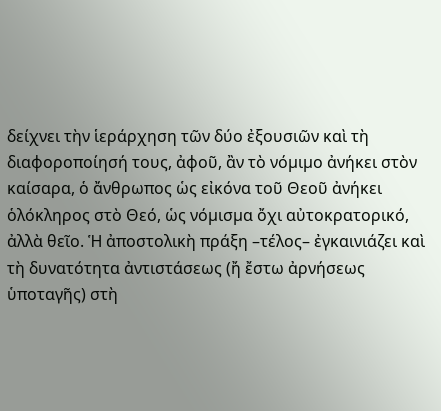δείχνει τὴν ἱεράρχηση τῶν δύο ἐξουσιῶν καὶ τὴ διαφοροποίησή τους, ἀφοῦ, ἂν τὸ νόµιµο ἀνήκει στὸν καίσαρα, ὁ ἄνθρωπος ὡς εἰκόνα τοῦ Θεοῦ ἀνήκει ὁλόκληρος στὸ Θεό, ὡς νόµισµα ὄχι αὐτοκρατορικό, ἀλλὰ θεῖο. Ἡ ἀποστολικὴ πράξη –τέλος– ἐγκαινιάζει καὶ τὴ δυνατότητα ἀντιστάσεως (ἤ ἔστω ἀρνήσεως ὑποταγῆς) στὴ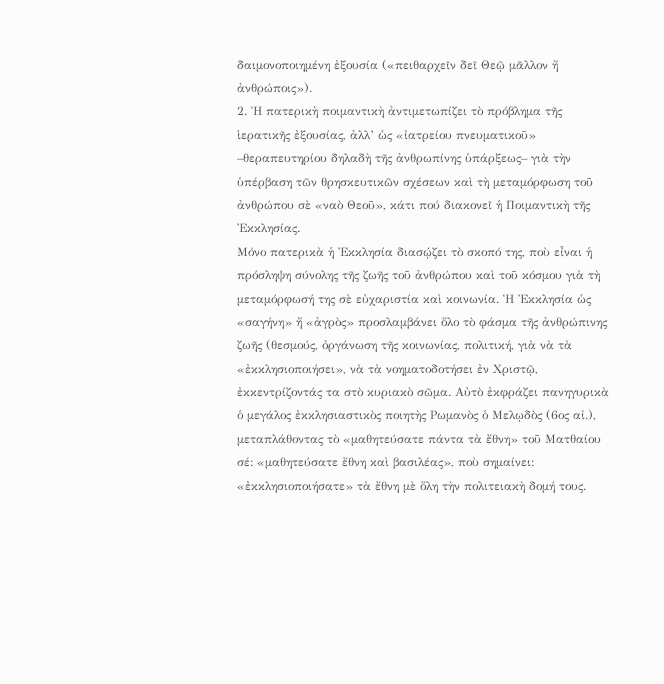δαιµονοποιηµένη ἐξουσία («πειθαρχεῖν δεῖ Θεῷ µᾶλλον ἤ ἀνθρώποις»).
2. Ἡ πατερικὴ ποιµαντικὴ ἀντιµετωπίζει τὸ πρόβληµα τῆς ἱερατικῆς ἐξουσίας, ἀλλ’ ὡς «ἰατρείου πνευµατικοῦ» –θεραπευτηρίου δηλαδὴ τῆς ἀνθρωπίνης ὑπάρξεως– γιὰ τὴν ὑπέρβαση τῶν θρησκευτικῶν σχέσεων καὶ τὴ µεταµόρφωση τοῦ ἀνθρώπου σὲ «ναὸ Θεοῦ», κάτι πού διακονεῖ ἡ Ποιµαντικὴ τῆς Ἐκκλησίας.
Μόνο πατερικὰ ἡ Ἐκκλησία διασῴζει τὸ σκοπό της, ποὺ εἶναι ἡ πρόσληψη σύνολης τῆς ζωῆς τοῦ ἀνθρώπου καὶ τοῦ κόσµου γιὰ τὴ µεταµόρφωσή της σὲ εὐχαριστία καὶ κοινωνία. Ἡ Ἐκκλησία ὡς «σαγήνη» ἤ «ἀγρὸς» προσλαµβάνει ὅλο τὸ φάσµα τῆς ἀνθρώπινης ζωῆς (θεσµούς, ὀργάνωση τῆς κοινωνίας, πολιτική, γιὰ νὰ τὰ «ἐκκλησιοποιήσει», νὰ τὰ νοηµατοδοτήσει ἐν Χριστῷ, ἐκκεντρίζοντάς τα στὸ κυριακὸ σῶµα. Αὐτὸ ἐκφράζει πανηγυρικὰ ὁ µεγάλος ἐκκλησιαστικὸς ποιητὴς Ρωµανὸς ὁ Μελῳδὸς (6ος αἰ.), µεταπλάθοντας τὸ «µαθητεύσατε πάντα τὰ ἔθνη» τοῦ Ματθαίου σέ: «µαθητεύσατε ἔθνη καὶ βασιλέας», ποὺ σηµαίνει: «ἐκκλησιοποιήσατε» τὰ ἔθνη µὲ ὅλη τὴν πολιτειακὴ δοµή τους.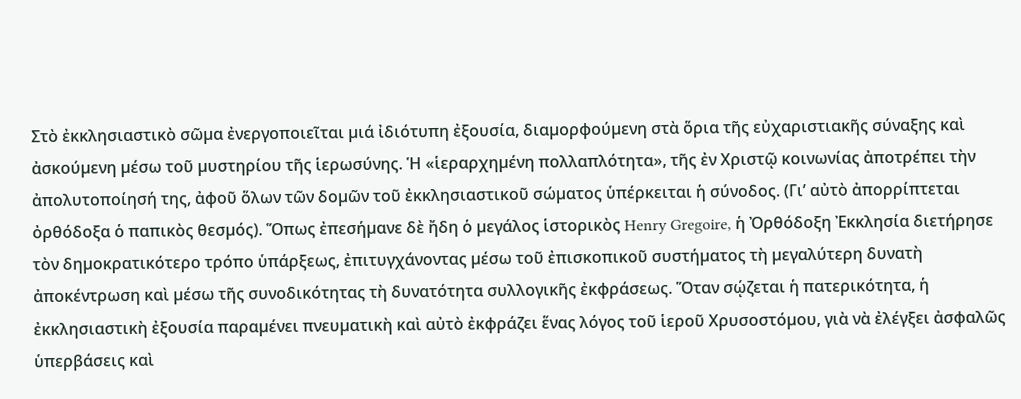Στὸ ἐκκλησιαστικὸ σῶµα ἐνεργοποιεῖται µιά ἰδιότυπη ἐξουσία, διαµορφούµενη στὰ ὅρια τῆς εὐχαριστιακῆς σύναξης καὶ ἀσκούµενη µέσω τοῦ µυστηρίου τῆς ἱερωσύνης. Ἡ «ἱεραρχηµένη πολλαπλότητα», τῆς ἐν Χριστῷ κοινωνίας ἀποτρέπει τὴν ἀπολυτοποίησή της, ἀφοῦ ὅλων τῶν δοµῶν τοῦ ἐκκλησιαστικοῦ σώµατος ὑπέρκειται ἡ σύνοδος. (Γι’ αὐτὸ ἀπορρίπτεται ὀρθόδοξα ὁ παπικὸς θεσµός). Ὅπως ἐπεσήµανε δὲ ἤδη ὁ µεγάλος ἱστορικὸς Henry Gregoire, ἡ Ὀρθόδοξη Ἐκκλησία διετήρησε τὸν δηµοκρατικότερο τρόπο ὑπάρξεως, ἐπιτυγχάνοντας µέσω τοῦ ἐπισκοπικοῦ συστήµατος τὴ µεγαλύτερη δυνατὴ ἀποκέντρωση καὶ µέσω τῆς συνοδικότητας τὴ δυνατότητα συλλογικῆς ἐκφράσεως. Ὅταν σῴζεται ἡ πατερικότητα, ἡ ἐκκλησιαστικὴ ἐξουσία παραµένει πνευµατικὴ καὶ αὐτὸ ἐκφράζει ἕνας λόγος τοῦ ἱεροῦ Χρυσοστόµου, γιὰ νὰ ἐλέγξει ἀσφαλῶς ὑπερβάσεις καὶ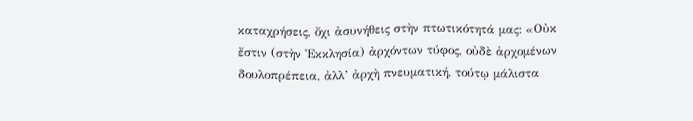καταχρήσεις, ὄχι ἀσυνήθεις στὴν πτωτικότητά µας: «Οὐκ ἔστιν (στὴν Ἐκκλησία) ἀρχόντων τύφος, οὐδὲ ἀρχοµένων δουλοπρέπεια, ἀλλ’ ἀρχὴ πνευµατική, τούτῳ µάλιστα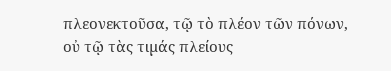πλεονεκτοῦσα, τῷ τὸ πλέον τῶν πόνων, οὐ τῷ τὰς τιµάς πλείους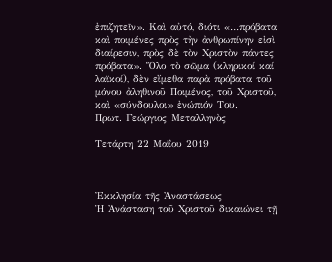ἐπιζητεῖν». Καὶ αὐτό, διότι «…πρόβατα καὶ ποιµένες πρὸς τὴν ἀνθρωπίνην εἰσὶ διαίρεσιν, πρὸς δὲ τὸν Χριστὸν πάντες πρόβατα». Ὅλο τὸ σῶµα (κληρικοί καί λαϊκοί), δὲν εἴµεθα παρὰ πρόβατα τοῦ µόνου ἀληθινοῦ Ποιµένος, τοῦ Χριστοῦ, καὶ «σύνδουλοι» ἐνώπιόν Του.
Πρωτ. Γεώργιος Μεταλληνὸς

Τετάρτη 22 Μαΐου 2019



Ἐκκλησία τῆς Ἀναστάσεως
Ἡ Ἀνάσταση τοῦ Χριστοῦ δικαιώνει τῇ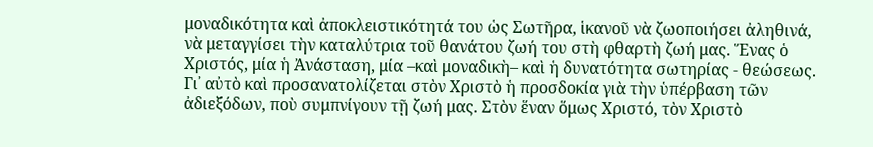μοναδικότητα καὶ ἀποκλειστικότητά του ὡς Σωτῆρα, ἱκανοῦ νὰ ζωοποιήσει ἀληθινά, νὰ μεταγγίσει τὴν καταλύτρια τοῦ θανάτου ζωή του στὴ φθαρτὴ ζωή μας. Ἕνας ὁ Χριστός, μία ἡ Ἀνάσταση, μία –καὶ μοναδικὴ– καὶ ἡ δυνατότητα σωτηρίας - θεώσεως. Γι᾿ αὐτὸ καὶ προσανατολίζεται στὸν Χριστὸ ἡ προσδοκία γιὰ τὴν ὑπέρβαση τῶν ἀδιεξόδων, ποὺ συμπνίγουν τῇ ζωή μας. Στὸν ἕναν ὅμως Χριστό, τὸν Χριστὸ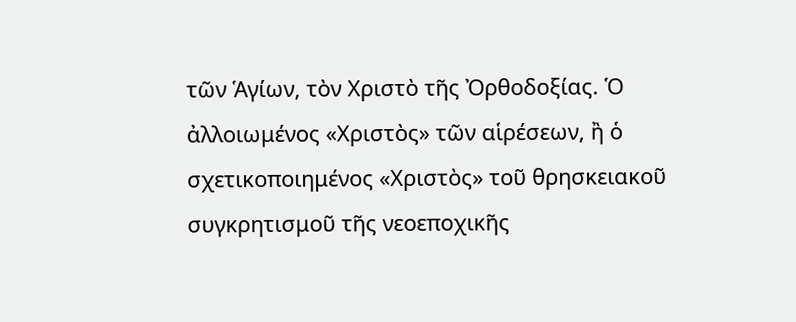τῶν Ἁγίων, τὸν Χριστὸ τῆς Ὀρθοδοξίας. Ὁ ἀλλοιωμένος «Χριστὸς» τῶν αἱρέσεων, ἢ ὁ σχετικοποιημένος «Χριστὸς» τοῦ θρησκειακοῦ συγκρητισμοῦ τῆς νεοεποχικῆς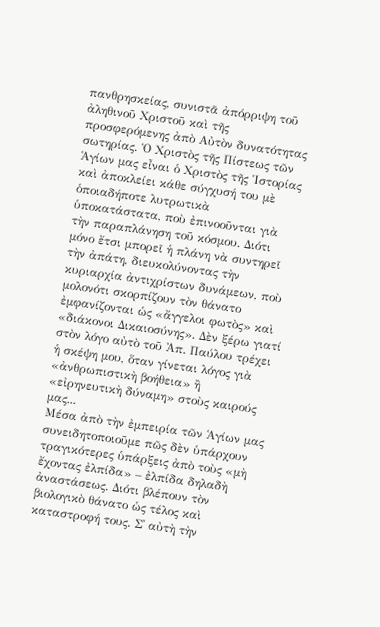πανθρησκείας, συνιστᾶ ἀπόρριψη τοῦ ἀληθινοῦ Χριστοῦ καὶ τῆς προσφερόμενης ἀπὸ Αὐτὸν δυνατότητας σωτηρίας. Ὁ Χριστὸς τῆς Πίστεως τῶν Ἁγίων μας εἶναι ὁ Χριστὸς τῆς Ἱστορίας καὶ ἀποκλείει κάθε σύγχυσή του μὲ ὁποιαδήποτε λυτρωτικὰ ὑποκατάστατα, ποὺ ἐπινοοῦνται γιὰ τὴν παραπλάνηση τοῦ κόσμου. Διότι μόνο ἔτσι μπορεῖ ἡ πλάνη νὰ συντηρεῖ τὴν ἀπάτη, διευκολύνοντας τὴν κυριαρχία ἀντιχρίστων δυνάμεων, ποὺ μολονότι σκορπίζουν τὸν θάνατο ἐμφανίζονται ὡς «ἄγγελοι φωτὸς» καὶ «διάκονοι Δικαιοσύνης». Δὲν ξέρω γιατί στὸν λόγο αὐτὸ τοῦ Ἀπ. Παύλου τρέχει ἡ σκέψη μου, ὅταν γίνεται λόγος γιὰ «ἀνθρωπιστικὴ βοήθεια» ἢ «εἰρηνευτικὴ δύναμη» στοὺς καιρούς μας...
Μέσα ἀπὸ τὴν ἐμπειρία τῶν Ἁγίων μας συνειδητοποιοῦμε πῶς δὲν ὑπάρχουν τραγικότερες ὑπάρξεις ἀπὸ τοὺς «μὴ ἔχοντας ἐλπίδα» – ἐλπίδα δηλαδὴ ἀναστάσεως. Διότι βλέπουν τὸν βιολογικὸ θάνατο ὡς τέλος καὶ καταστροφή τους. Σ᾿ αὐτὴ τὴν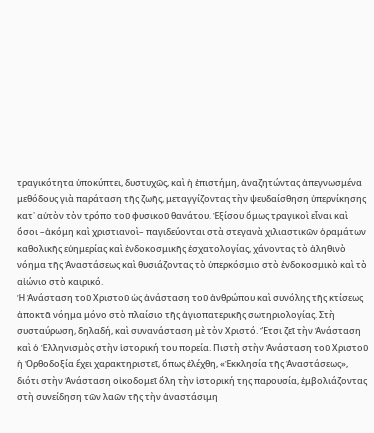τραγικότητα ὑποκύπτει, δυστυχῶς, καὶ ἡ ἐπιστήμη, ἀναζητώντας ἀπεγνωσμένα μεθόδους γιὰ παράταση τῆς ζωῆς, μεταγγίζοντας τὴν ψευδαίσθηση ὑπερνίκησης κατ᾿ αὐτὸν τὸν τρόπο τοῦ φυσικοῦ θανάτου. Ἐξίσου ὅμως τραγικοὶ εἶναι καὶ ὅσοι –ἀκόμη καὶ χριστιανοὶ– παγιδεύονται στὰ στεγανὰ χιλιαστικῶν ὁραμάτων καθολικῆς εὐημερίας καὶ ἐνδοκοσμικῆς ἐσχατολογίας, χάνοντας τὸ ἀληθινὸ νόημα τῆς Ἀναστάσεως καὶ θυσιάζοντας τὸ ὑπερκόσμιο στὸ ἐνδοκοσμικὸ καὶ τὸ αἰώνιο στὸ καιρικό.
Ἡ Ἀνάσταση τοῦ Χριστοῦ ὡς ἀνάσταση τοῦ ἀνθρώπου καὶ συνόλης τῆς κτίσεως ἀποκτᾶ νόημα μόνο στὸ πλαίσιο τῆς ἁγιοπατερικῆς σωτηριολογίας. Στὴ συσταύρωση, δηλαδή, καὶ συνανάσταση μὲ τὸν Χριστό. Ἔτσι ζεῖ τὴν Ἀνάσταση καὶ ὁ Ἑλληνισμὸς στὴν ἱστορική του πορεία. Πιστὴ στὴν Ἀνάσταση τοῦ Χριστοῦ ἡ Ὀρθοδοξία ἔχει χαρακτηριστεῖ, ὅπως ἐλέχθη, «Ἐκκλησία τῆς Ἀναστάσεως», διότι στὴν Ἀνάσταση οἰκοδομεῖ ὅλη τὴν ἱστορική της παρουσία, ἐμβολιάζοντας στὴ συνείδηση τῶν λαῶν τῆς τὴν ἀναστάσιμη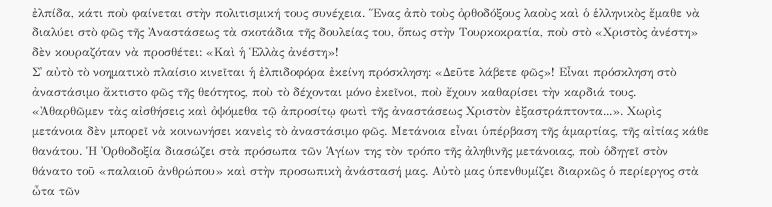ἐλπίδα, κάτι ποὺ φαίνεται στὴν πολιτισμική τους συνέχεια. Ἕνας ἀπὸ τοὺς ὀρθοδόξους λαοὺς καὶ ὁ ἑλληνικὸς ἔμαθε νὰ διαλύει στὸ φῶς τῆς Ἀναστάσεως τὰ σκοτάδια τῆς δουλείας του, ὅπως στὴν Τουρκοκρατία, ποὺ στὸ «Χριστὸς ἀνέστη» δὲν κουραζόταν νὰ προσθέτει: «Καὶ ἡ Ἑλλὰς ἀνέστη»!
Σ᾿ αὐτὸ τὸ νοηματικὸ πλαίσιο κινεῖται ἡ ἐλπιδοφόρα ἐκείνη πρόσκληση: «Δεῦτε λάβετε φῶς»! Εἶναι πρόσκληση στὸ ἀναστάσιμο ἄκτιστο φῶς τῆς θεότητος, ποὺ τὸ δέχονται μόνο ἐκεῖνοι, ποὺ ἔχουν καθαρίσει τὴν καρδιά τους. «Ἀθαρθῶμεν τὰς αἰσθήσεις καὶ ὀψόμεθα τῷ ἀπροσίτῳ φωτὶ τῆς ἀναστάσεως Χριστὸν ἐξαστράπτοντα...». Χωρὶς μετάνοια δὲν μπορεῖ νὰ κοινωνήσει κανεὶς τὸ ἀναστάσιμο φῶς. Μετάνοια εἶναι ὑπέρβαση τῆς ἁμαρτίας, τῆς αἰτίας κάθε θανάτου. Ἡ Ὀρθοδοξία διασώζει στὰ πρόσωπα τῶν Ἁγίων της τὸν τρόπο τῆς ἀληθινῆς μετάνοιας, ποὺ ὁδηγεῖ στὸν θάνατο τοῦ «παλαιοῦ ἀνθρώπου» καὶ στὴν προσωπικὴ ἀνάστασή μας. Αὐτὸ μας ὑπενθυμίζει διαρκῶς ὁ περίεργος στὰ ὦτα τῶν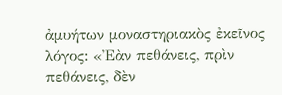ἀμυήτων μοναστηριακὸς ἐκεῖνος λόγος: «Ἐὰν πεθάνεις, πρὶν πεθάνεις, δὲν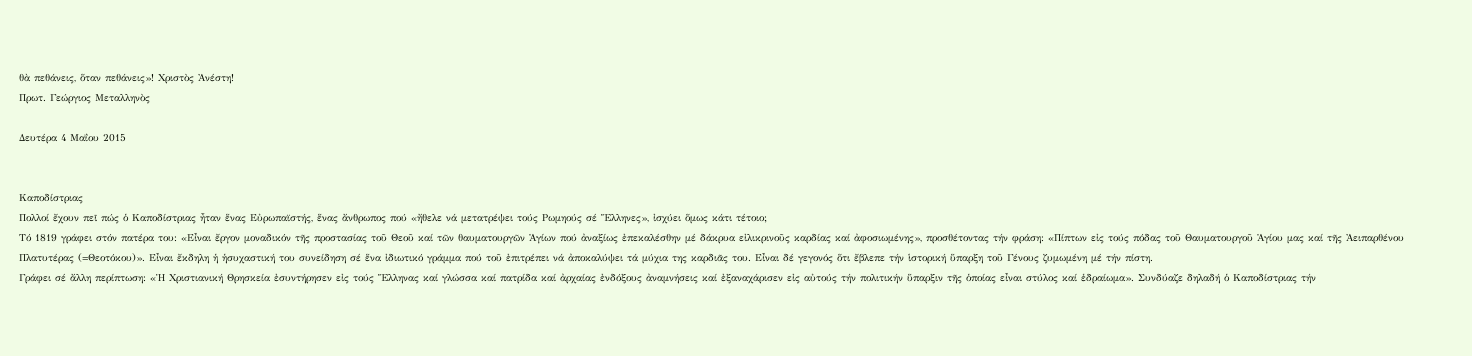θὰ πεθάνεις, ὅταν πεθάνεις»! Χριστὸς Ἀνέστη!
Πρωτ. Γεώργιος Μεταλληνὸς

Δευτέρα 4 Μαΐου 2015


Καποδίστριας
Πολλοί ἔχουν πεῖ πώς ὁ Καποδίστριας ἦταν ἕνας Εὐρωπαϊστής, ἕνας ἄνθρωπος πού «ἤθελε νά μετατρέψει τούς Ρωμηούς σέ Ἕλληνες», ἰσχύει ὅμως κάτι τέτοιο;
Τό 1819 γράφει στόν πατέρα του: «Εἶναι ἔργον μοναδικόν τῆς προστασίας τοῦ Θεοῦ καί τῶν θαυματουργῶν Ἁγίων πού ἀναξίως ἐπεκαλέσθην μέ δάκρυα εἰλικρινοῦς καρδίας καί ἀφοσιωμένης», προσθέτοντας τήν φράση: «Πίπτων εἰς τούς πόδας τοῦ Θαυματουργοῦ Ἁγίου μας καί τῆς Ἀειπαρθένου Πλατυτέρας (=Θεοτόκου)». Εἶναι ἔκδηλη ἡ ἡσυχαστική του συνείδηση σέ ἕνα ἰδιωτικό γράμμα πού τοῦ ἐπιτρέπει νά ἀποκαλύψει τά μύχια της καρδιᾶς του. Εἶναι δέ γεγονός ὅτι ἔβλεπε τήν ἱστορική ὕπαρξη τοῦ Γένους ζυμωμένη μέ τήν πίστη.
Γράφει σέ ἄλλη περίπτωση: «Ἡ Χριστιανική Θρησκεία ἐσυντήρησεν εἰς τούς Ἕλληνας καί γλώσσα καί πατρίδα καί ἀρχαίας ἐνδόξους ἀναμνήσεις καί ἐξαναχάρισεν εἰς αὐτούς τήν πολιτικήν ὕπαρξιν τῆς ὁποίας εἶναι στύλος καί ἑδραίωμα». Συνδύαζε δηλαδή ὁ Καποδίστριας τήν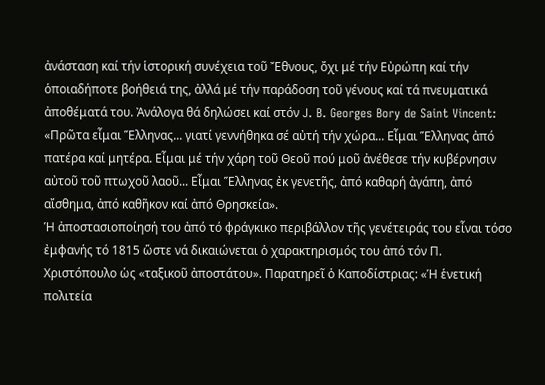ἀνάσταση καί τήν ἱστορική συνέχεια τοῦ Ἔθνους, ὄχι μέ τήν Εὐρώπη καί τήν ὁποιαδήποτε βοήθειά της, ἀλλά μέ τήν παράδοση τοῦ γένους καί τά πνευματικά ἀποθέματά του. Ἀνάλογα θά δηλώσει καί στόν J. B. Georges Bory de Saint Vincent: «Πρῶτα εἶμαι Ἕλληνας... γιατί γεννήθηκα σέ αὐτή τήν χώρα... Εἶμαι Ἕλληνας ἀπό πατέρα καί μητέρα. Εἶμαι μέ τήν χάρη τοῦ Θεοῦ πού μοῦ ἀνέθεσε τήν κυβέρνησιν αὐτοῦ τοῦ πτωχοῦ λαοῦ... Εἶμαι Ἕλληνας ἐκ γενετῆς, ἀπό καθαρή ἀγάπη, ἀπό αἴσθημα, ἀπό καθῆκον καί ἀπό Θρησκεία».
Ἡ ἀποστασιοποίησή του ἀπό τό φράγκικο περιβάλλον τῆς γενέτειράς του εἶναι τόσο ἐμφανής τό 1815 ὥστε νά δικαιώνεται ὁ χαρακτηρισμός του ἀπό τόν Π. Χριστόπουλο ὡς «ταξικοῦ ἀποστάτου». Παρατηρεῖ ὁ Καποδίστριας: «Ἡ ἑνετική πολιτεία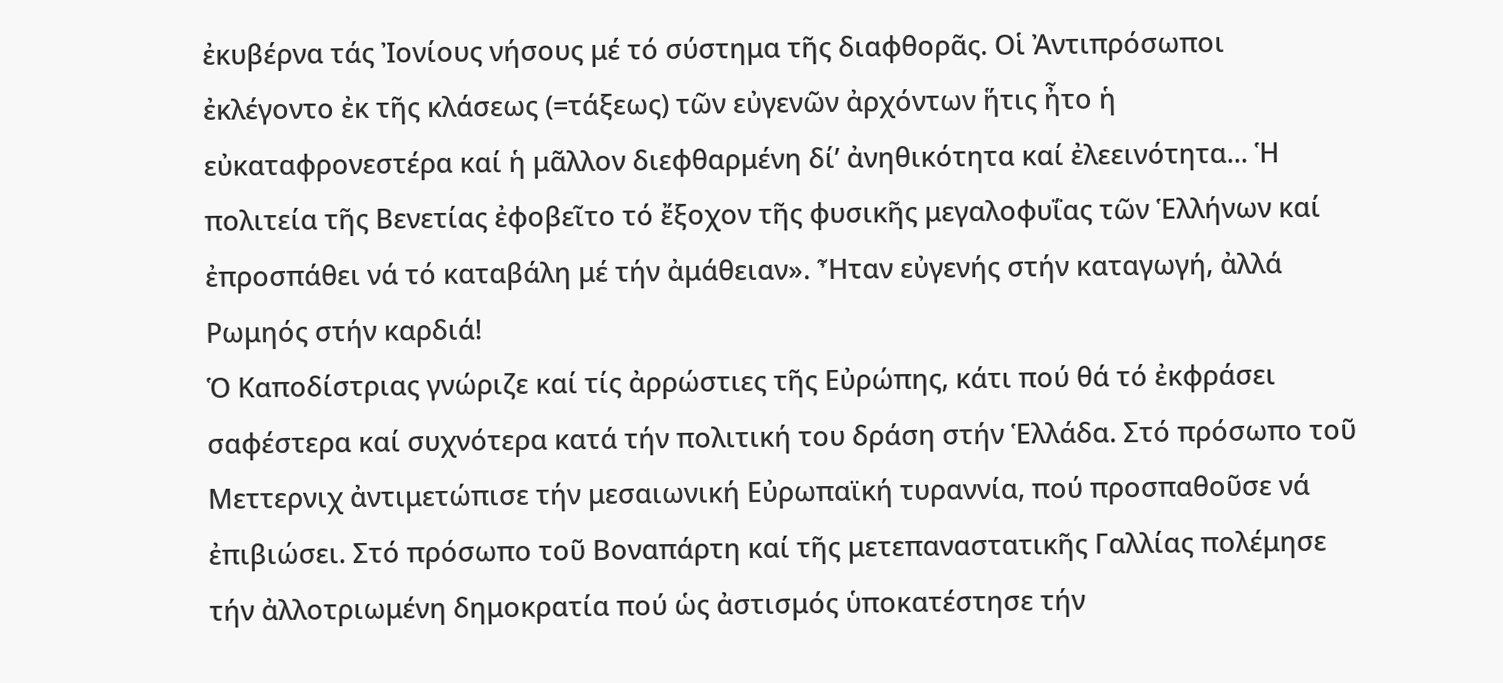ἐκυβέρνα τάς Ἰονίους νήσους μέ τό σύστημα τῆς διαφθορᾶς. Οἱ Ἀντιπρόσωποι ἐκλέγοντο ἐκ τῆς κλάσεως (=τάξεως) τῶν εὐγενῶν ἀρχόντων ἥτις ἦτο ἡ εὐκαταφρονεστέρα καί ἡ μᾶλλον διεφθαρμένη δί’ ἀνηθικότητα καί ἐλεεινότητα... Ἡ πολιτεία τῆς Βενετίας ἐφοβεῖτο τό ἔξοχον τῆς φυσικῆς μεγαλοφυΐας τῶν Ἑλλήνων καί ἐπροσπάθει νά τό καταβάλη μέ τήν ἀμάθειαν». Ἦταν εὐγενής στήν καταγωγή, ἀλλά Ρωμηός στήν καρδιά!
Ὁ Καποδίστριας γνώριζε καί τίς ἀρρώστιες τῆς Εὐρώπης, κάτι πού θά τό ἐκφράσει σαφέστερα καί συχνότερα κατά τήν πολιτική του δράση στήν Ἑλλάδα. Στό πρόσωπο τοῦ Μεττερνιχ ἀντιμετώπισε τήν μεσαιωνική Εὐρωπαϊκή τυραννία, πού προσπαθοῦσε νά ἐπιβιώσει. Στό πρόσωπο τοῦ Βοναπάρτη καί τῆς μετεπαναστατικῆς Γαλλίας πολέμησε τήν ἀλλοτριωμένη δημοκρατία πού ὡς ἀστισμός ὑποκατέστησε τήν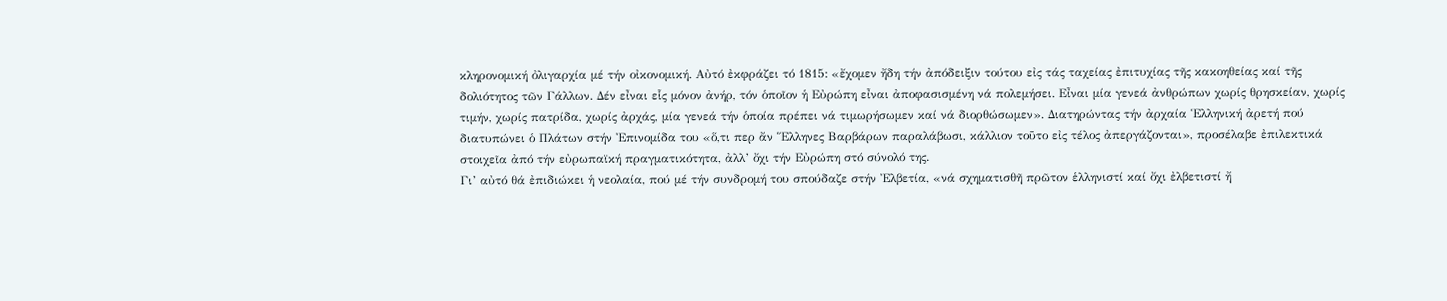κληρονομική ὀλιγαρχία μέ τήν οἰκονομική. Αὐτό ἐκφράζει τό 1815: «ἔχομεν ἤδη τήν ἀπόδειξιν τούτου εἰς τάς ταχείας ἐπιτυχίας τῆς κακοηθείας καί τῆς δολιότητος τῶν Γάλλων. Δέν εἶναι εἷς μόνον ἀνήρ, τόν ὁποῖον ἡ Εὐρώπη εἶναι ἀποφασισμένη νά πολεμήσει. Εἶναι μία γενεά ἀνθρώπων χωρίς θρησκείαν, χωρίς τιμήν, χωρίς πατρίδα, χωρίς ἀρχάς, μία γενεά τήν ὁποία πρέπει νά τιμωρήσωμεν καί νά διορθώσωμεν». Διατηρώντας τήν ἀρχαία Ἑλληνική ἀρετή πού διατυπώνει ὁ Πλάτων στήν Ἐπινομίδα του «ὅ,τι περ ἄν Ἕλληνες Βαρβάρων παραλάβωσι, κάλλιον τοῦτο εἰς τέλος ἀπεργάζονται», προσέλαβε ἐπιλεκτικά στοιχεῖα ἀπό τήν εὐρωπαϊκή πραγματικότητα, ἀλλ’ ὄχι τήν Εὐρώπη στό σύνολό της.
Γι’ αὐτό θά ἐπιδιώκει ἡ νεολαία, πού μέ τήν συνδρομή του σπούδαζε στήν Ἐλβετία, «νά σχηματισθῆ πρῶτον ἑλληνιστί καί ὄχι ἐλβετιστί ἤ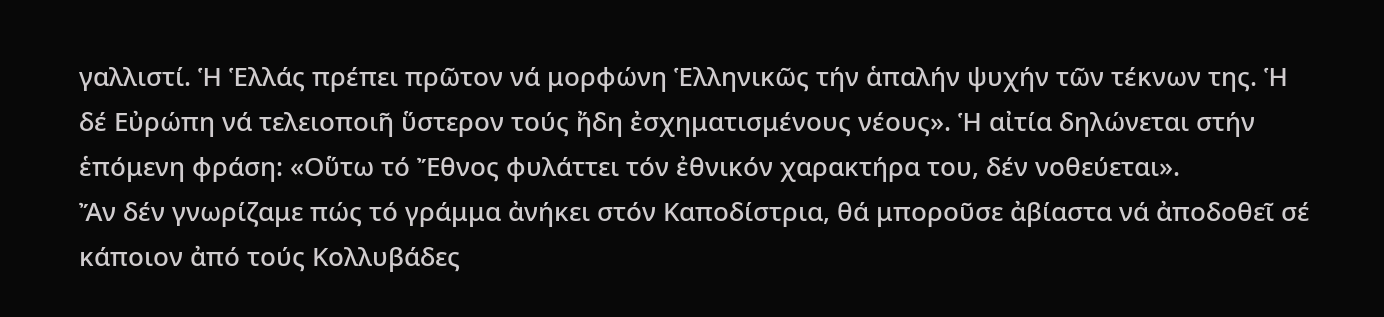γαλλιστί. Ἡ Ἑλλάς πρέπει πρῶτον νά μορφώνη Ἑλληνικῶς τήν ἁπαλήν ψυχήν τῶν τέκνων της. Ἡ δέ Εὐρώπη νά τελειοποιῆ ὕστερον τούς ἤδη ἐσχηματισμένους νέους». Ἡ αἰτία δηλώνεται στήν ἑπόμενη φράση: «Οὕτω τό Ἔθνος φυλάττει τόν ἐθνικόν χαρακτήρα του, δέν νοθεύεται».
Ἄν δέν γνωρίζαμε πώς τό γράμμα ἀνήκει στόν Καποδίστρια, θά μποροῦσε ἀβίαστα νά ἀποδοθεῖ σέ κάποιον ἀπό τούς Κολλυβάδες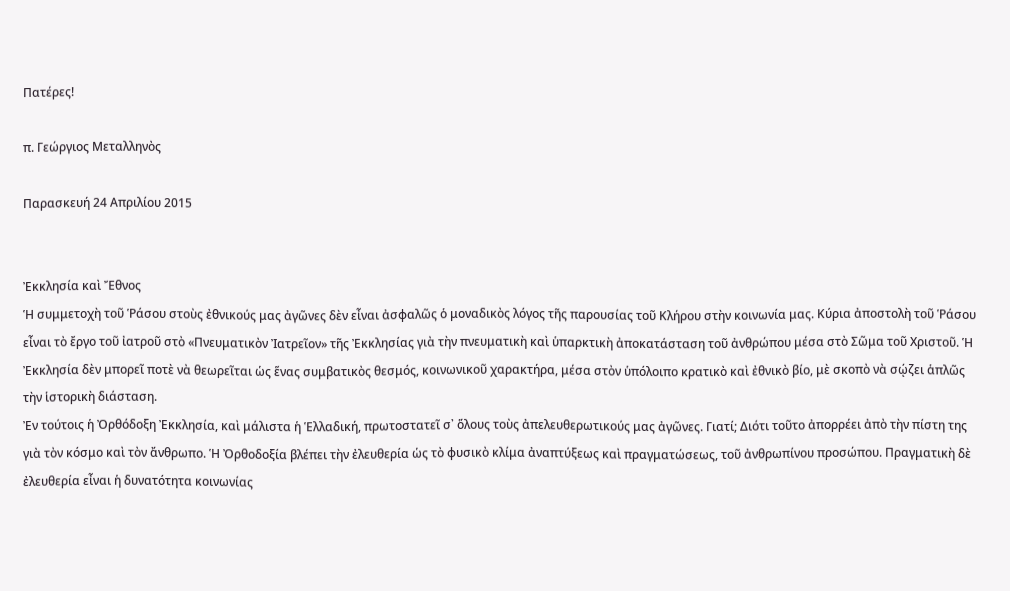Πατέρες!

π. Γεώργιος Μεταλληνὸς

Παρασκευή 24 Απριλίου 2015


Ἐκκλησία καὶ Ἔθνος
Ἡ συμμετοχὴ τοῦ Ῥάσου στοὺς ἐθνικούς μας ἀγῶνες δὲν εἶναι ἀσφαλῶς ὁ μοναδικὸς λόγος τῆς παρουσίας τοῦ Κλήρου στὴν κοινωνία μας. Κύρια ἀποστολὴ τοῦ Ῥάσου εἶναι τὸ ἔργο τοῦ ἰατροῦ στὸ «Πνευματικὸν Ἰατρεῖον» τῆς Ἐκκλησίας γιὰ τὴν πνευματικὴ καὶ ὑπαρκτικὴ ἀποκατάσταση τοῦ ἀνθρώπου μέσα στὸ Σῶμα τοῦ Χριστοῦ. Ἡ Ἐκκλησία δὲν μπορεῖ ποτὲ νὰ θεωρεῖται ὡς ἕνας συμβατικὸς θεσμός, κοινωνικοῦ χαρακτήρα, μέσα στὸν ὑπόλοιπο κρατικὸ καὶ ἐθνικὸ βίο, μὲ σκοπὸ νὰ σῴζει ἁπλῶς τὴν ἱστορικὴ διάσταση.
Ἐν τούτοις ἡ Ὀρθόδοξη Ἐκκλησία, καὶ μάλιστα ἡ Ἑλλαδική, πρωτοστατεῖ σ᾿ ὅλους τοὺς ἀπελευθερωτικούς μας ἀγῶνες. Γιατί; Διότι τοῦτο ἀπορρέει ἀπὸ τὴν πίστη της γιὰ τὸν κόσμο καὶ τὸν ἄνθρωπο. Ἡ Ὀρθοδοξία βλέπει τὴν ἐλευθερία ὡς τὸ φυσικὸ κλίμα ἀναπτύξεως καὶ πραγματώσεως, τοῦ ἀνθρωπίνου προσώπου. Πραγματικὴ δὲ ἐλευθερία εἶναι ἡ δυνατότητα κοινωνίας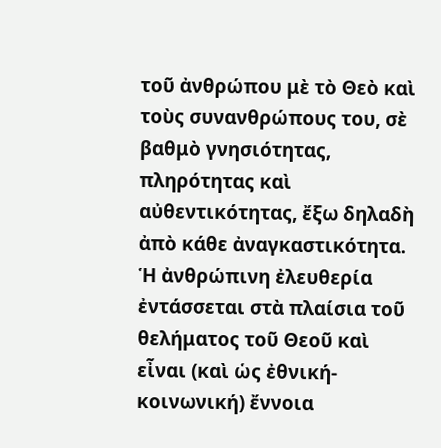τοῦ ἀνθρώπου μὲ τὸ Θεὸ καὶ τοὺς συνανθρώπους του, σὲ βαθμὸ γνησιότητας, πληρότητας καὶ αὐθεντικότητας, ἔξω δηλαδὴ ἀπὸ κάθε ἀναγκαστικότητα. Ἡ ἀνθρώπινη ἐλευθερία ἐντάσσεται στὰ πλαίσια τοῦ θελήματος τοῦ Θεοῦ καὶ εἶναι (καὶ ὡς ἐθνική-κοινωνική) ἔννοια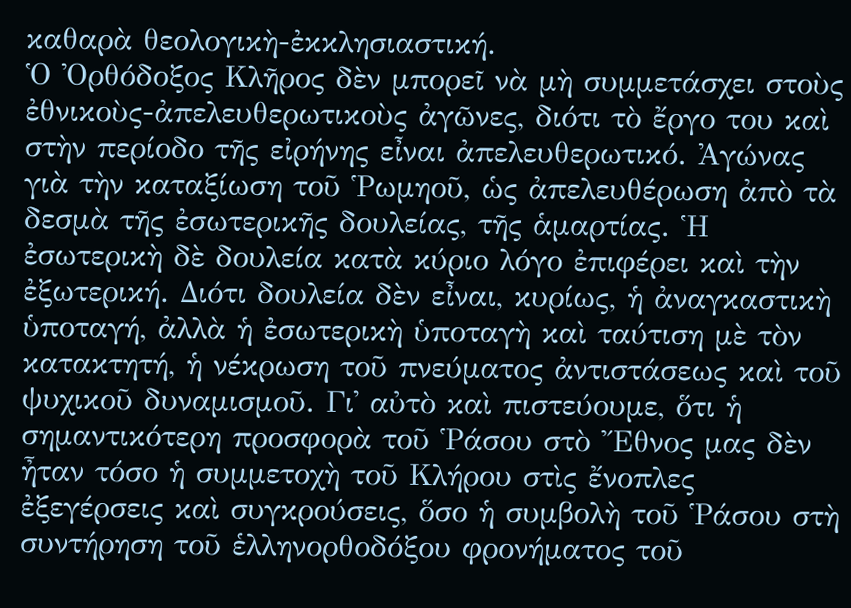καθαρὰ θεολογικὴ-ἐκκλησιαστική.
Ὁ Ὀρθόδοξος Κλῆρος δὲν μπορεῖ νὰ μὴ συμμετάσχει στοὺς ἐθνικοὺς-ἀπελευθερωτικοὺς ἀγῶνες, διότι τὸ ἔργο του καὶ στὴν περίοδο τῆς εἰρήνης εἶναι ἀπελευθερωτικό. Ἀγώνας γιὰ τὴν καταξίωση τοῦ Ῥωμηοῦ, ὡς ἀπελευθέρωση ἀπὸ τὰ δεσμὰ τῆς ἐσωτερικῆς δουλείας, τῆς ἁμαρτίας. Ἡ ἐσωτερικὴ δὲ δουλεία κατὰ κύριο λόγο ἐπιφέρει καὶ τὴν ἐξωτερική. Διότι δουλεία δὲν εἶναι, κυρίως, ἡ ἀναγκαστικὴ ὑποταγή, ἀλλὰ ἡ ἐσωτερικὴ ὑποταγὴ καὶ ταύτιση μὲ τὸν κατακτητή, ἡ νέκρωση τοῦ πνεύματος ἀντιστάσεως καὶ τοῦ ψυχικοῦ δυναμισμοῦ. Γι᾿ αὐτὸ καὶ πιστεύουμε, ὅτι ἡ σημαντικότερη προσφορὰ τοῦ Ῥάσου στὸ Ἔθνος μας δὲν ἦταν τόσο ἡ συμμετοχὴ τοῦ Κλήρου στὶς ἔνοπλες ἐξεγέρσεις καὶ συγκρούσεις, ὅσο ἡ συμβολὴ τοῦ Ῥάσου στὴ συντήρηση τοῦ ἑλληνορθοδόξου φρονήματος τοῦ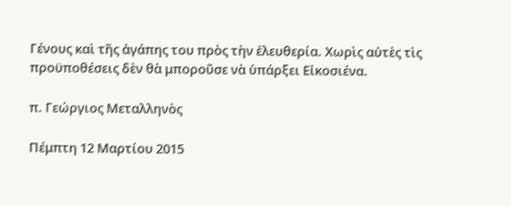Γένους καὶ τῆς ἀγάπης του πρὸς τὴν ἐλευθερία. Χωρὶς αὐτὲς τὶς προϋποθέσεις δὲν θὰ μποροῦσε νὰ ὑπάρξει Εἰκοσιένα.

π. Γεώργιος Μεταλληνὸς

Πέμπτη 12 Μαρτίου 2015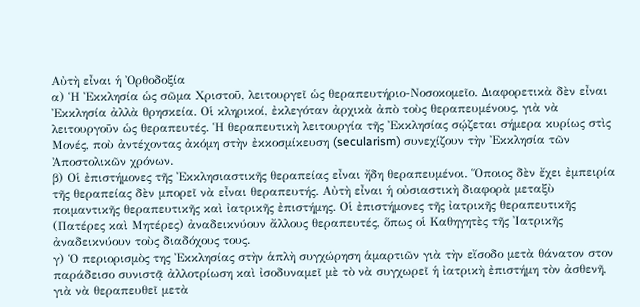Αὐτὴ εἶναι ἡ Ὀρθοδοξία
α) Ἡ Ἐκκλησία ὡς σῶμα Χριστοῦ, λειτουργεῖ ὡς θεραπευτήριο-Νοσοκομεῖο. Διαφορετικὰ δὲν εἶναι Ἐκκλησία ἀλλὰ θρησκεία. Οἱ κληρικοί, ἐκλεγόταν ἀρχικὰ ἀπὸ τοὺς θεραπευμένους, γιὰ νὰ λειτουργοῦν ὡς θεραπευτές. Ἡ θεραπευτικὴ λειτουργία τῆς Ἐκκλησίας σῴζεται σήμερα κυρίως στὶς Μονές, ποὺ ἀντέχοντας ἀκόμη στὴν ἐκκοσμίκευση (secularism) συνεχίζουν τὴν Ἐκκλησία τῶν Ἀποστολικῶν χρόνων.
β) Οἱ ἐπιστήμονες τῆς Ἐκκλησιαστικῆς θεραπείας εἶναι ἤδη θεραπευμένοι. Ὅποιος δὲν ἔχει ἐμπειρία τῆς θεραπείας δὲν μπορεῖ νὰ εἶναι θεραπευτής. Αὐτὴ εἶναι ἡ οὐσιαστικὴ διαφορὰ μεταξὺ ποιμαντικῆς θεραπευτικῆς καὶ ἰατρικῆς ἐπιστήμης. Οἱ ἐπιστήμονες τῆς ἰατρικῆς θεραπευτικῆς (Πατέρες καὶ Μητέρες) ἀναδεικνύουν ἄλλους θεραπευτές, ὅπως οἱ Καθηγητὲς τῆς Ἰατρικῆς ἀναδεικνύουν τοὺς διαδόχους τους.
γ) Ὁ περιορισμὸς της Ἐκκλησίας στὴν ἁπλὴ συγχώρηση ἁμαρτιῶν γιὰ τὴν εἴσοδο μετὰ θάνατον στον παράδεισο συνιστᾷ ἀλλοτρίωση καὶ ἰσοδυναμεῖ μὲ τὸ νὰ συγχωρεῖ ἡ ἰατρικὴ ἐπιστήμη τὸν ἀσθενῆ, γιὰ νὰ θεραπευθεῖ μετὰ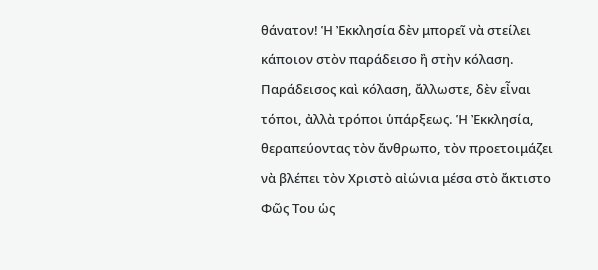θάνατον! Ἡ Ἐκκλησία δὲν μπορεῖ νὰ στείλει κάποιον στὸν παράδεισο ἢ στὴν κόλαση. Παράδεισος καὶ κόλαση, ἄλλωστε, δὲν εἶναι τόποι, ἀλλὰ τρόποι ὑπάρξεως. Ἡ Ἐκκλησία, θεραπεύοντας τὸν ἄνθρωπο, τὸν προετοιμάζει νὰ βλέπει τὸν Χριστὸ αἰώνια μέσα στὸ ἄκτιστο Φῶς Του ὡς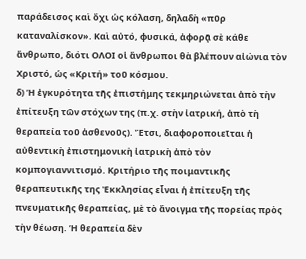παράδεισος καὶ ὄχι ὡς κόλαση, δηλαδὴ «πῦρ καταναλίσκον». Καὶ αὐτό, φυσικά, ἀφορᾷ σὲ κάθε ἄνθρωπο, διότι ΟΛΟΙ οἱ ἄνθρωποι θὰ βλέπουν αἰώνια τὸν Χριστό, ὡς «Κριτή» τοῦ κόσμου.
δ) Ἡ ἐγκυρότητα τῆς ἐπιστήμης τεκμηριώνεται ἀπὸ τὴν ἐπίτευξη τῶν στόχων της (π.χ. στὴν ἰατρική, ἀπὸ τὴ θεραπεία τοῦ ἀσθενοῦς). Ἔτσι, διαφοροποιεῖται ἡ αὐθεντικὴ ἐπιστημονικὴ ἰατρικὴ ἀπὸ τὸν κομπογιαννιτισμό. Κριτήριο τῆς ποιμαντικῆς θεραπευτικῆς της Ἐκκλησίας εἶναι ἡ ἐπίτευξη τῆς πνευματικῆς θεραπείας, μὲ τὸ ἄνοιγμα τῆς πορείας πρὸς τὴν θέωση. Ἡ θεραπεία δὲν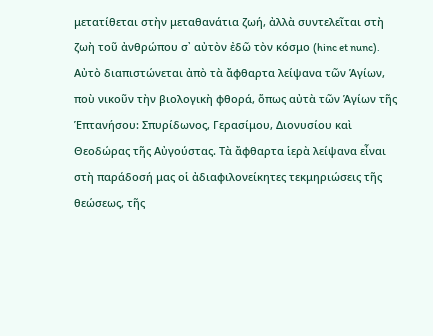μετατίθεται στὴν μεταθανάτια ζωή, ἀλλὰ συντελεῖται στὴ ζωὴ τοῦ ἀνθρώπου σ᾿ αὐτὸν ἐδῶ τὸν κόσμο (hinc et nunc). Αὐτὸ διαπιστώνεται ἀπὸ τὰ ἄφθαρτα λείψανα τῶν Ἁγίων, ποὺ νικοῦν τὴν βιολογικὴ φθορά, ὅπως αὐτὰ τῶν Ἁγίων τῆς Ἑπτανήσου: Σπυρίδωνος, Γερασίμου, Διονυσίου καὶ Θεοδώρας τῆς Αὐγούστας. Τὰ ἄφθαρτα ἱερὰ λείψανα εἶναι στὴ παράδοσή μας οἱ ἀδιαφιλονείκητες τεκμηριώσεις τῆς θεώσεως, τῆς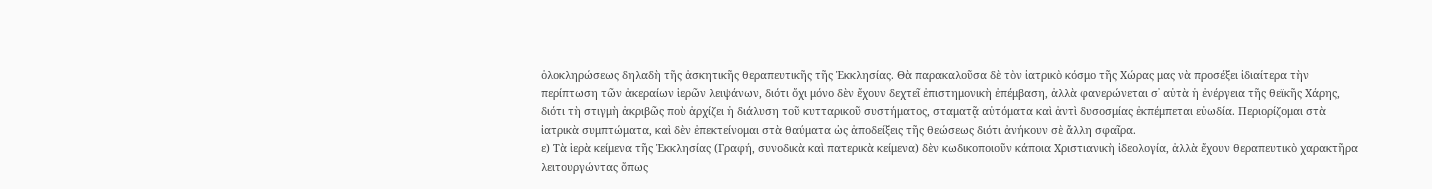ὁλοκληρώσεως δηλαδὴ τῆς ἀσκητικῆς θεραπευτικῆς τῆς Ἐκκλησίας. Θὰ παρακαλοῦσα δὲ τὸν ἰατρικὸ κόσμο τῆς Χώρας μας νὰ προσέξει ἰδιαίτερα τὴν περίπτωση τῶν ἀκεραίων ἱερῶν λειψάνων, διότι ὄχι μόνο δὲν ἔχουν δεχτεῖ ἐπιστημονικὴ ἐπέμβαση, ἀλλὰ φανερώνεται σ᾿ αὐτὰ ἡ ἐνέργεια τῆς θεϊκῆς Χάρης, διότι τὴ στιγμὴ ἀκριβῶς ποὺ ἀρχίζει ἡ διάλυση τοῦ κυτταρικοῦ συστήματος, σταματᾷ αὐτόματα καὶ ἀντὶ δυσοσμίας ἐκπέμπεται εὐωδία. Περιορίζομαι στὰ ἰατρικὰ συμπτώματα, καὶ δὲν ἐπεκτείνομαι στὰ θαύματα ὡς ἀποδείξεις τῆς θεώσεως διότι ἀνήκουν σὲ ἄλλη σφαῖρα.
ε) Τὰ ἱερὰ κείμενα τῆς Ἐκκλησίας (Γραφή, συνοδικὰ καὶ πατερικὰ κείμενα) δὲν κωδικοποιοῦν κάποια Χριστιανικὴ ἰδεολογία, ἀλλὰ ἔχουν θεραπευτικὸ χαρακτῆρα λειτουργώντας ὅπως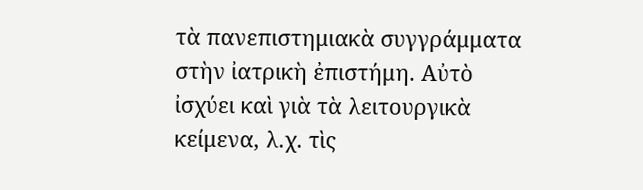τὰ πανεπιστημιακὰ συγγράμματα στὴν ἰατρικὴ ἐπιστήμη. Αὐτὸ ἰσχύει καὶ γιὰ τὰ λειτουργικὰ κείμενα, λ.χ. τὶς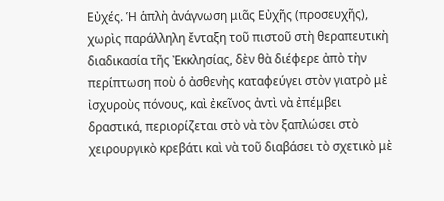Εὐχές. Ἡ ἁπλὴ ἀνάγνωση μιᾶς Εὐχῆς (προσευχῆς), χωρὶς παράλληλη ἔνταξη τοῦ πιστοῦ στὴ θεραπευτικὴ διαδικασία τῆς Ἐκκλησίας, δὲν θὰ διέφερε ἀπὸ τὴν περίπτωση ποὺ ὁ ἀσθενὴς καταφεύγει στὸν γιατρὸ μὲ ἰσχυροὺς πόνους, καὶ ἐκεῖνος ἀντὶ νὰ ἐπέμβει δραστικά, περιορίζεται στὸ νὰ τὸν ξαπλώσει στὸ χειρουργικὸ κρεβάτι καὶ νὰ τοῦ διαβάσει τὸ σχετικὸ μὲ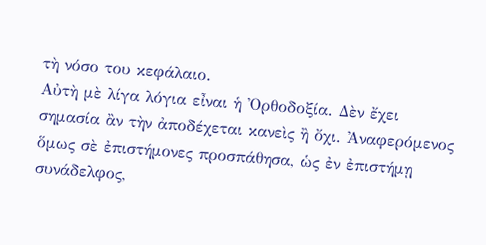τὴ νόσο του κεφάλαιο.
Αὐτὴ μὲ λίγα λόγια εἶναι ἡ Ὀρθοδοξία. Δὲν ἔχει σημασία ἂν τὴν ἀποδέχεται κανεὶς ἢ ὄχι. Ἀναφερόμενος ὅμως σὲ ἐπιστήμονες προσπάθησα, ὡς ἐν ἐπιστήμῃ συνάδελφος,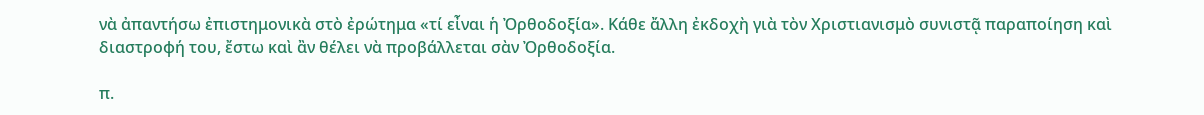νὰ ἀπαντήσω ἐπιστημονικὰ στὸ ἐρώτημα «τί εἶναι ἡ Ὀρθοδοξία». Κάθε ἄλλη ἐκδοχὴ γιὰ τὸν Χριστιανισμὸ συνιστᾷ παραποίηση καὶ διαστροφή του, ἔστω καὶ ἂν θέλει νὰ προβάλλεται σὰν Ὀρθοδοξία.

π.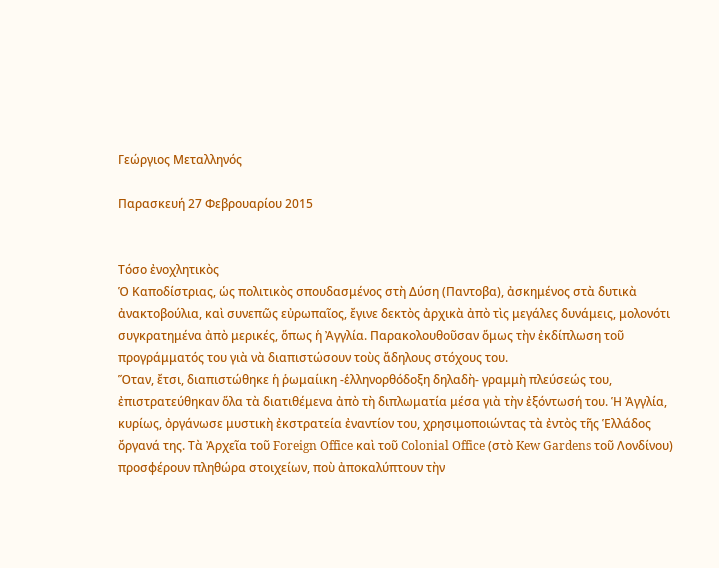Γεώργιος Μεταλληνός

Παρασκευή 27 Φεβρουαρίου 2015


Τόσο ἐνοχλητικὸς
Ὁ Καποδίστριας, ὡς πολιτικὸς σπουδασμένος στὴ Δύση (Παντοβα), ἀσκημένος στὰ δυτικὰ ἀνακτοβούλια, καὶ συνεπῶς εὐρωπαῖος, ἔγινε δεκτὸς ἀρχικὰ ἀπὸ τὶς μεγάλες δυνάμεις, μολονότι συγκρατημένα ἀπὸ μερικές, ὅπως ἡ Ἀγγλία. Παρακολουθοῦσαν ὅμως τὴν ἐκδίπλωση τοῦ προγράμματός του γιὰ νὰ διαπιστώσουν τοὺς ἄδηλους στόχους του.
Ὅταν, ἔτσι, διαπιστώθηκε ἡ ῥωμαίικη -ἑλληνορθόδοξη δηλαδὴ- γραμμὴ πλεύσεώς του, ἐπιστρατεύθηκαν ὅλα τὰ διατιθέμενα ἀπὸ τὴ διπλωματία μέσα γιὰ τὴν ἐξόντωσή του. Ἡ Ἀγγλία, κυρίως, ὀργάνωσε μυστικὴ ἐκστρατεία ἐναντίον του, χρησιμοποιώντας τὰ ἐντὸς τῆς Ἑλλάδος ὄργανά της. Τὰ Ἀρχεῖα τοῦ Foreign Office καὶ τοῦ Colonial Office (στὸ Kew Gardens τοῦ Λονδίνου) προσφέρουν πληθώρα στοιχείων, ποὺ ἀποκαλύπτουν τὴν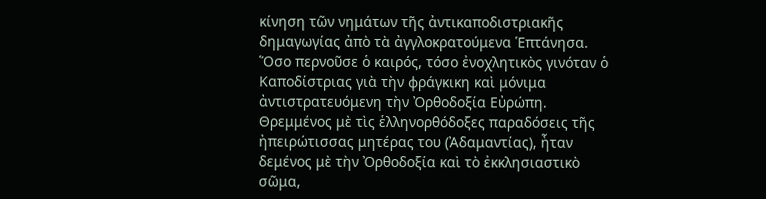κίνηση τῶν νημάτων τῆς ἀντικαποδιστριακῆς δημαγωγίας ἀπὸ τὰ ἀγγλοκρατούμενα Ἑπτάνησα.
Ὅσο περνοῦσε ὁ καιρός, τόσο ἐνοχλητικὸς γινόταν ὁ Καποδίστριας γιὰ τὴν φράγκικη καὶ μόνιμα ἀντιστρατευόμενη τὴν Ὀρθοδοξία Εὐρώπη. Θρεμμένος μὲ τὶς ἑλληνορθόδοξες παραδόσεις τῆς ἠπειρώτισσας μητέρας του (Ἀδαμαντίας), ἦταν δεμένος μὲ τὴν Ὀρθοδοξία καὶ τὸ ἐκκλησιαστικὸ σῶμα,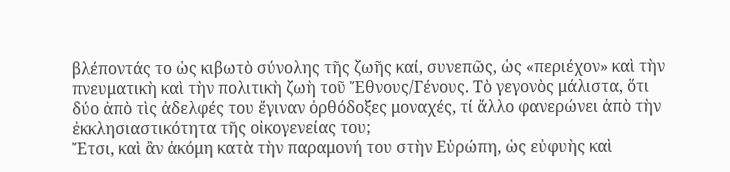βλέποντάς το ὡς κιβωτὸ σύνολης τῆς ζωῆς καί, συνεπῶς, ὡς «περιέχον» καὶ τὴν πνευματικὴ καὶ τὴν πολιτικὴ ζωὴ τοῦ Ἔθνους/Γένους. Τὸ γεγονὸς μάλιστα, ὅτι δύο ἀπὸ τὶς ἀδελφές του ἔγιναν ὀρθόδοξες μοναχές, τί ἄλλο φανερώνει ἀπὸ τὴν ἐκκλησιαστικότητα τῆς οἰκογενείας του;
Ἔτσι, καὶ ἂν ἀκόμη κατὰ τὴν παραμονή του στὴν Εὐρώπη, ὡς εὐφυὴς καὶ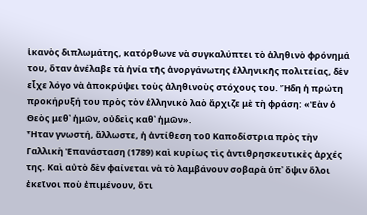ἱκανὸς διπλωμάτης, κατόρθωνε νὰ συγκαλύπτει τὸ ἀληθινὸ φρόνημά του, ὅταν ἀνέλαβε τὰ ἡνία τῆς ἀνοργάνωτης ἑλληνικῆς πολιτείας, δὲν εἶχε λόγο νὰ ἀποκρύψει τοὺς ἀληθινοὺς στόχους του. Ἤδη ἡ πρώτη προκήρυξή του πρὸς τὸν ἑλληνικὸ λαὸ ἄρχιζε μὲ τὴ φράση: «Ἐὰν ὁ Θεὸς μεθ᾿ ἡμῶν, οὐδεὶς καθ᾿ ἡμῶν».
Ἦταν γνωστή, ἄλλωστε, ἡ ἀντίθεση τοῦ Καποδίστρια πρὸς τὴν Γαλλικὴ Ἐπανάσταση (1789) καὶ κυρίως τὶς ἀντιθρησκευτικὲς ἀρχές της. Καὶ αὐτὸ δὲν φαίνεται νὰ τὸ λαμβάνουν σοβαρὰ ὑπ᾿ ὄψιν ὅλοι ἐκεῖνοι ποὺ ἐπιμένουν, ὅτι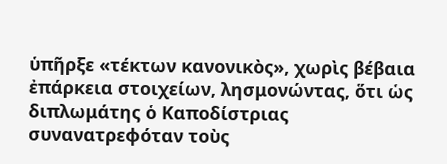ὑπῆρξε «τέκτων κανονικὸς», χωρὶς βέβαια ἐπάρκεια στοιχείων, λησμονώντας, ὅτι ὡς διπλωμάτης ὁ Καποδίστριας συνανατρεφόταν τοὺς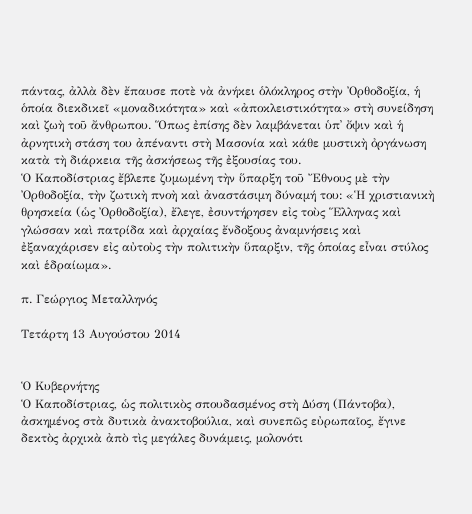πάντας, ἀλλὰ δὲν ἔπαυσε ποτὲ νὰ ἀνήκει ὁλόκληρος στὴν Ὀρθοδοξία, ἡ ὁποία διεκδικεῖ «μοναδικότητα» καὶ «ἀποκλειστικότητα» στὴ συνείδηση καὶ ζωὴ τοῦ ἄνθρωπου. Ὅπως ἐπίσης δὲν λαμβάνεται ὑπ᾿ ὄψιν καὶ ἡ ἀρνητικὴ στάση του ἀπέναντι στὴ Μασονία καὶ κάθε μυστικὴ ὀργάνωση κατὰ τὴ διάρκεια τῆς ἀσκήσεως τῆς ἐξουσίας του.
Ὁ Καποδίστριας ἔβλεπε ζυμωμένη τὴν ὕπαρξη τοῦ Ἔθνους μὲ τὴν Ὀρθοδοξία, τὴν ζωτικὴ πνοὴ καὶ ἀναστάσιμη δύναμή του: «Ἡ χριστιανικὴ θρησκεία (ὡς Ὀρθοδοξία), ἔλεγε, ἐσυντήρησεν εἰς τοὺς Ἕλληνας καὶ γλώσσαν καὶ πατρίδα καὶ ἀρχαίας ἔνδοξους ἀναμνήσεις καὶ ἐξαναχάρισεν εἰς αὐτοὺς τὴν πολιτικὴν ὕπαρξιν, τῆς ὁποίας εἶναι στύλος καὶ ἑδραίωμα».

π. Γεώργιος Μεταλληνός

Τετάρτη 13 Αυγούστου 2014


Ὁ Κυβερνήτης
Ὁ Καποδίστριας, ὡς πολιτικὸς σπουδασμένος στὴ Δύση (Πάντοβα), ἀσκημένος στὰ δυτικὰ ἀνακτοβούλια, καὶ συνεπῶς εὐρωπαῖος, ἔγινε δεκτὸς ἀρχικὰ ἀπὸ τὶς μεγάλες δυνάμεις, μολονότι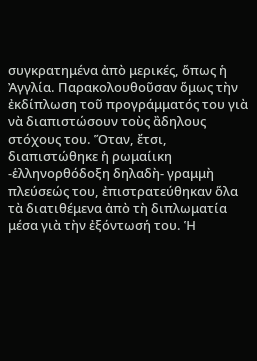συγκρατημένα ἀπὸ μερικές, ὅπως ἡ Ἀγγλία. Παρακολουθοῦσαν ὅμως τὴν ἐκδίπλωση τοῦ προγράμματός του γιὰ νὰ διαπιστώσουν τοὺς ἂδηλους στόχους του. Ὅταν, ἔτσι, διαπιστώθηκε ἡ ρωμαίικη -ἑλληνορθόδοξη δηλαδὴ- γραμμὴ πλεύσεώς του, ἐπιστρατεύθηκαν ὅλα τὰ διατιθέμενα ἀπὸ τὴ διπλωματία μέσα γιὰ τὴν ἐξόντωσή του. Ἡ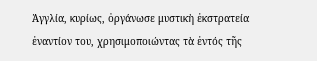Ἀγγλία, κυρίως, ὀργάνωσε μυστικὴ ἐκστρατεία ἐναντίον του, χρησιμοποιώντας τὰ ἐντός τῆς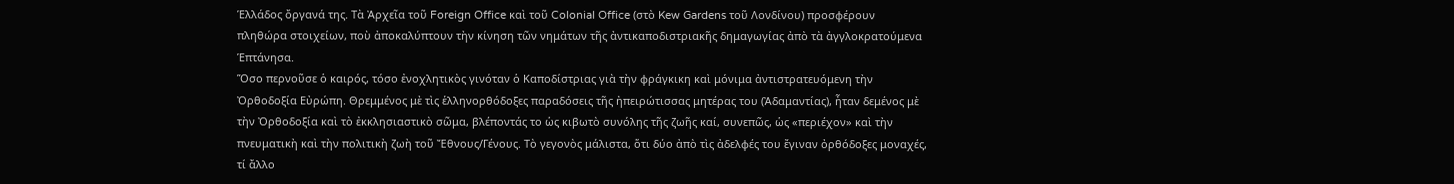Ἑλλάδος ὄργανά της. Τὰ Ἀρχεῖα τοῦ Foreign Office καὶ τοῦ Colonial Office (στὸ Kew Gardens τοῦ Λονδίνου) προσφέρουν πληθώρα στοιχείων, ποὺ ἀποκαλύπτουν τὴν κίνηση τῶν νημάτων τῆς ἀντικαποδιστριακῆς δημαγωγίας ἀπὸ τὰ ἀγγλοκρατούμενα Ἑπτάνησα.
Ὅσο περνοῦσε ὁ καιρός, τόσο ἐνοχλητικὸς γινόταν ὁ Καποδίστριας γιὰ τὴν φράγκικη καὶ μόνιμα ἀντιστρατευόμενη τὴν Ὀρθοδοξία Εὐρώπη. Θρεμμένος μὲ τὶς ἑλληνορθόδοξες παραδόσεις τῆς ἠπειρώτισσας μητέρας του (Ἀδαμαντίας), ἦταν δεμένος μὲ τὴν Ὀρθοδοξία καὶ τὸ ἐκκλησιαστικὸ σῶμα, βλέποντάς το ὡς κιβωτὸ συνόλης τῆς ζωῆς καί, συνεπῶς, ὡς «περιέχον» καὶ τὴν πνευματικὴ καὶ τὴν πολιτικὴ ζωὴ τοῦ Ἔθνους/Γένους. Τὸ γεγονὸς μάλιστα, ὅτι δύο ἀπὸ τὶς ἀδελφές του ἔγιναν ὀρθόδοξες μοναχές, τί ἄλλο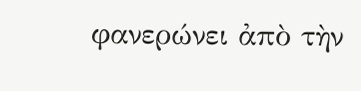φανερώνει ἀπὸ τὴν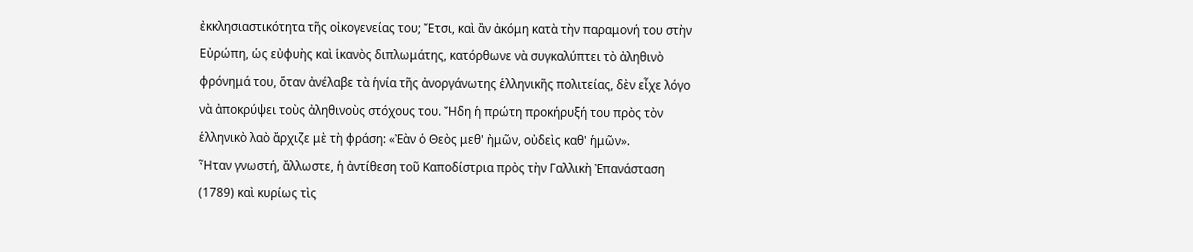ἐκκλησιαστικότητα τῆς οἰκογενείας του; Ἔτσι, καὶ ἂν ἀκόμη κατὰ τὴν παραμονή του στὴν Εὐρώπη, ὡς εὐφυὴς καὶ ἱκανὸς διπλωμάτης, κατόρθωνε νὰ συγκαλύπτει τὸ ἀληθινὸ φρόνημά του, ὅταν ἀνέλαβε τὰ ἡνία τῆς ἀνοργάνωτης ἑλληνικῆς πολιτείας, δὲν εἶχε λόγο νὰ ἀποκρύψει τοὺς ἀληθινοὺς στόχους του. Ἤδη ἡ πρώτη προκήρυξή του πρὸς τὸν ἑλληνικὸ λαὸ ἄρχιζε μὲ τὴ φράση: «Ἐὰν ὁ Θεὸς μεθ' ἠμῶν, οὐδεὶς καθ' ἡμῶν».
Ἦταν γνωστή, ἄλλωστε, ἡ ἀντίθεση τοῦ Καποδίστρια πρὸς τὴν Γαλλικὴ Ἐπανάσταση (1789) καὶ κυρίως τὶς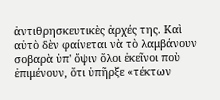ἀντιθρησκευτικὲς ἀρχές της. Καὶ αὐτὸ δὲν φαίνεται νὰ τὸ λαμβάνουν σοβαρὰ ὑπ' ὄψιν ὅλοι ἐκεῖνοι ποὺ ἐπιμένουν, ὅτι ὑπῆρξε «τέκτων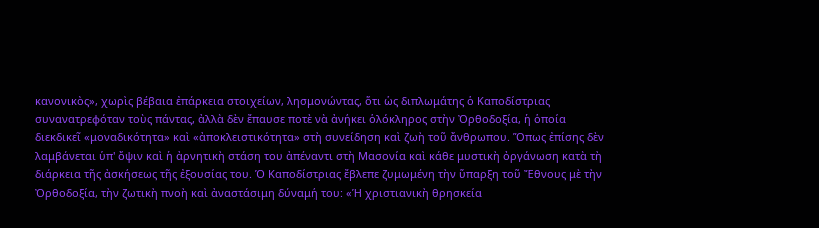κανονικὸς», χωρὶς βέβαια ἐπάρκεια στοιχείων, λησμονώντας, ὅτι ὡς διπλωμάτης ὁ Καποδίστριας συνανατρεφόταν τοὺς πάντας, ἀλλὰ δὲν ἔπαυσε ποτὲ νὰ ἀνήκει ὁλόκληρος στὴν Ὀρθοδοξία, ἡ ὁποία διεκδικεῖ «μοναδικότητα» καὶ «ἀποκλειστικότητα» στὴ συνείδηση καὶ ζωὴ τοῦ ἄνθρωπου. Ὅπως ἐπίσης δὲν λαμβάνεται ὑπ' ὄψιν καὶ ἡ ἀρνητικὴ στάση του ἀπέναντι στὴ Μασονία καὶ κάθε μυστικὴ ὀργάνωση κατὰ τὴ διάρκεια τῆς ἀσκήσεως τῆς ἐξουσίας του. Ὁ Καποδίστριας ἔβλεπε ζυμωμένη τὴν ὕπαρξη τοῦ Ἔθνους μὲ τὴν Ὀρθοδοξία, τὴν ζωτικὴ πνοὴ καὶ ἀναστάσιμη δύναμή του: «Ἡ χριστιανικὴ θρησκεία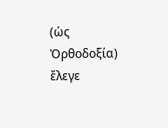(ὡς Ὀρθοδοξία) ἔλεγε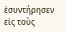ἐσυντήρησεν εἰς τοὺς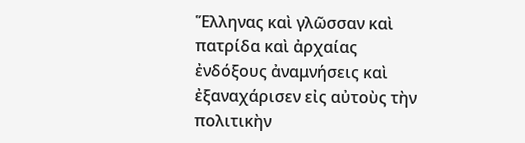Ἕλληνας καὶ γλῶσσαν καὶ πατρίδα καὶ ἀρχαίας ἐνδόξους ἀναμνήσεις καὶ ἐξαναχάρισεν εἰς αὐτοὺς τὴν πολιτικὴν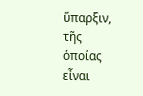ὕπαρξιν, τῆς ὁποίας εἶναι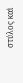στύλος καὶ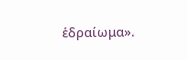ἑδραίωμα».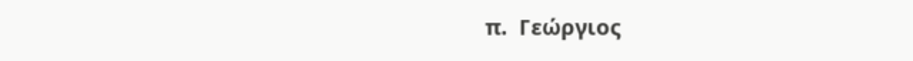π.  Γεώργιος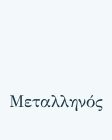Μεταλληνός